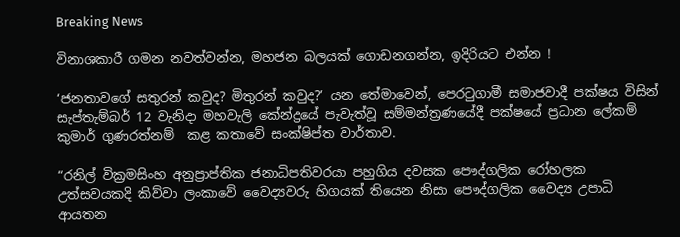Breaking News

විනාශකාරී ගමන නවත්වන්න, මහජන බලයක් ගොඩනගන්න, ඉදිරියට එන්න !

‘ජනතාවගේ සතුරන් කවුද? මිතුරන් කවුද?’ යන තේමාවෙන්, පෙරටුගාමී සමාජවාදී පක්ෂය විසින් සැප්තැම්බර් 12 වැනිදා මහවැලි කේන්ද්‍රයේ පැවැත්වූ සම්මන්ත්‍රණයේදී පක්ෂයේ ප්‍රධාන ලේකම් කුමාර් ගුණරත්නම්  කළ කතාවේ සංක්ෂිප්ත වාර්තාව.

“රනිල් වික්‍රමසිංහ අනුප්‍රාප්තික ජනාධිපතිවරයා පහුගිය දවසක පෞද්ගලික රෝහලක උත්සවයකදි කිව්වා ලංකාවේ වෛද්‍යවරු හිගයක් තියෙන නිසා පෞද්ගලික වෛද්‍ය උපාධි ආයතන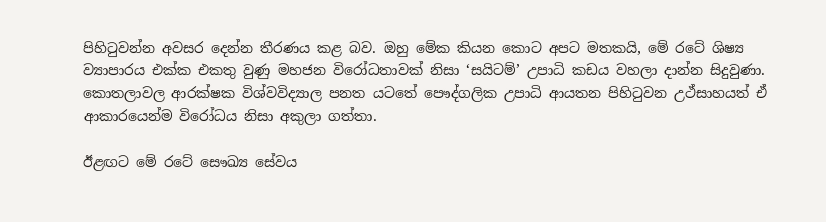පිහිටුවන්න අවසර දෙන්න තීරණය කළ බව. ඔහු මේක කියන කොට අපට මතකයි, මේ රටේ ශිෂ්‍ය ව්‍යාපාරය එක්ක එකතු වුණු මහජන විරෝධතාවක් නිසා ‘සයිටම්’ උපාධි කඩය වහලා දාන්න සිදුවුණා. කොතලාවල ආරක්ෂක විශ්වවිද්‍යාල පනත යටතේ පෞද්ගලික උපාධි ආයතන පිහිටුවන උථ්සාහයත් ඒ ආකාරයෙන්ම විරෝධය නිසා අකුලා ගත්තා.

ඊළඟට මේ රටේ සෞඛ්‍ය සේවය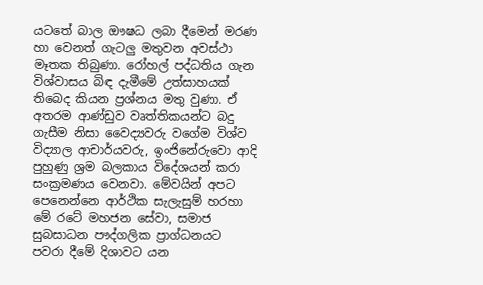යටතේ බාල ඖෂධ ලබා දීමෙන් මරණ හා වෙනත් ගැටලු මතුවන අවස්ථා මෑතක තිබුණා. රෝහල් පද්ධතිය ගැන විශ්වාසය බිඳ දැමීමේ උත්සාහයක් තිබෙද කියන ප්‍රශ්නය මතු වුණා. ඒ අතරම ආණ්ඩුව වෘත්තිකයන්ට බදු ගැසීම නිසා වෛද්‍යවරු වගේම විශ්ව විද්‍යාල ආචාර්යවරු, ඉංජිනේරුවො ආදි පුහුණු ශ්‍රම බලකාය විදේශයන් කරා සංක්‍රමණය වෙනවා. මේවයින් අපට පෙනෙන්නෙ ආර්ථික සැලැසුම් හරහා මේ රටේ මහජන සේවා, සමාජ සුබසාධන පෟද්ගලික ප්‍රාග්ධනයට පවරා දීමේ දිශාවට යන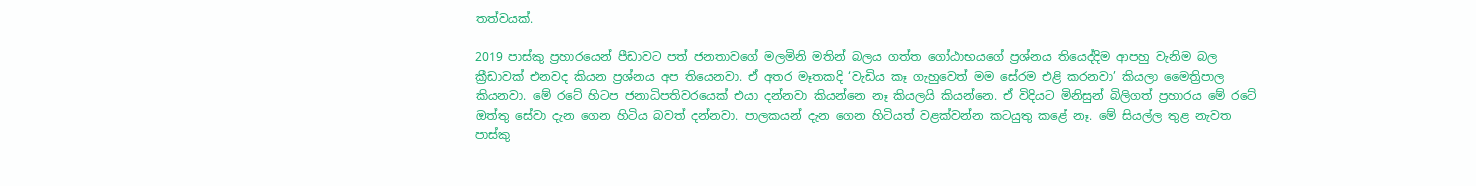තත්වයක්.

2019 පාස්කු ප්‍රහාරයෙන් පීඩාවට පත් ජනතාවගේ මලමිනි මතින් බලය ගත්ත ගෝඨාභයගේ ප්‍රශ්නය තියෙද්දිම ආපහු වැනිම බල ක්‍රීඩාවක් එනවද කියන ප්‍රශ්නය අප තියෙනවා. ඒ අතර මෑතකදි ‘වැඩිය කෑ ගැහුවෙත් මම සේරම එළි කරනවා’ කියලා මෛත්‍රිපාල කියනවා. මේ රටේ හිටප ජනාධිපතිවරයෙක් එයා දන්නවා කියන්නෙ නෑ කියලයි කියන්නෙ. ඒ විදියට මිනිසුන් බිලිගත් ප්‍රහාරය මේ රටේ ඔත්තු සේවා දැන ගෙන හිටිය බවත් දන්නවා. පාලකයන් දැන ගෙන හිටියත් වළක්වන්න කටයුතු කළේ නෑ. මේ සියල්ල තුළ නැවත පාස්කු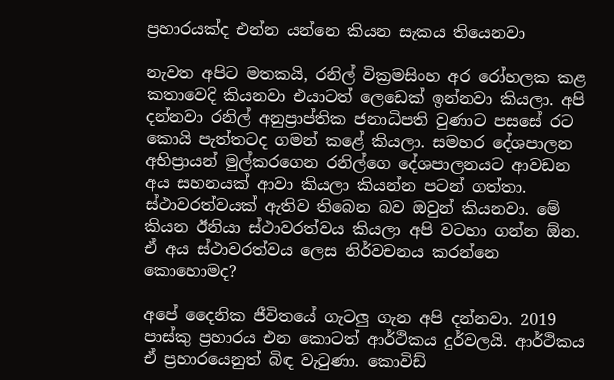ප්‍රහාරයක්ද එන්න යන්නෙ කියන සැකය තියෙනවා

නැවත අපිට මතකයි, රනිල් වික්‍රමසිංහ අර රෝහලක කළ කතාවෙදි කියනවා එයාටත් ලෙඩෙක් ඉන්නවා කියලා. අපි දන්නවා රනිල් අනුප්‍රාප්තික ජනාධිපති වුණාට පසසේ රට කොයි පැත්තටද ගමන් කළේ කියලා. සමහර දේශපාලන අභිප්‍රායන් මුල්කරගෙන රනිල්ගෙ දේශපාලනයට ආවඩන අය සහනයක් ආවා කියලා කියන්න පටන් ගත්තා. ස්ථාවරත්වයක් ඇතිව තිබෙන බව ඔවුන් කියනවා. මේ කියන ඊනියා ස්ථාවරත්වය කියලා අපි වටහා ගන්න ඕන. ඒ අය ස්ථාවරත්වය ලෙස නිර්වචනය කරන්නෙ කොහොමද?

අපේ දෛනික ජීවිතයේ ගැටලු ගැන අපි දන්නවා. 2019 පාස්කු ප්‍රහාරය එන කොටත් ආර්ථිකය දුර්වලයි. ආර්ථිකය ඒ ප්‍රහාරයෙනුත් බිඳ වැටුණා. කොවිඩ්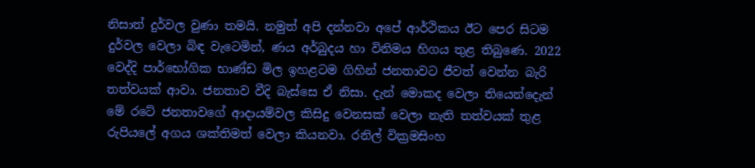නිසාත් දුර්වල වුණා තමයි. නමුත් අපි දන්නවා අපේ ආර්ථිකය ඊට පෙර සිටම දුර්වල වෙලා බිඳ වැටෙමින්, ණය අර්බුදය හා විනිමය හිගය තුළ තිබුණෙ. 2022 වෙද්දි පාර්භෝගික භාණ්ඩ මිල ඉහළටම ගිහින් ජනතාවට ජීවත් වෙන්න බැරි තත්වයක් ආවා. ජනතාව වීදි බැස්සෙ ඒ නිසා. දැන් මොකද වෙලා තියෙන්දෙැන් මේ රටේ ජනතාවගේ ආදායම්වල කිසිදු වෙනසක් වෙලා නැති තත්වයක් තුළ රුපියලේ අගය ශක්තිමත් වෙලා කියනවා. රනිල් වික්‍රමසිංහ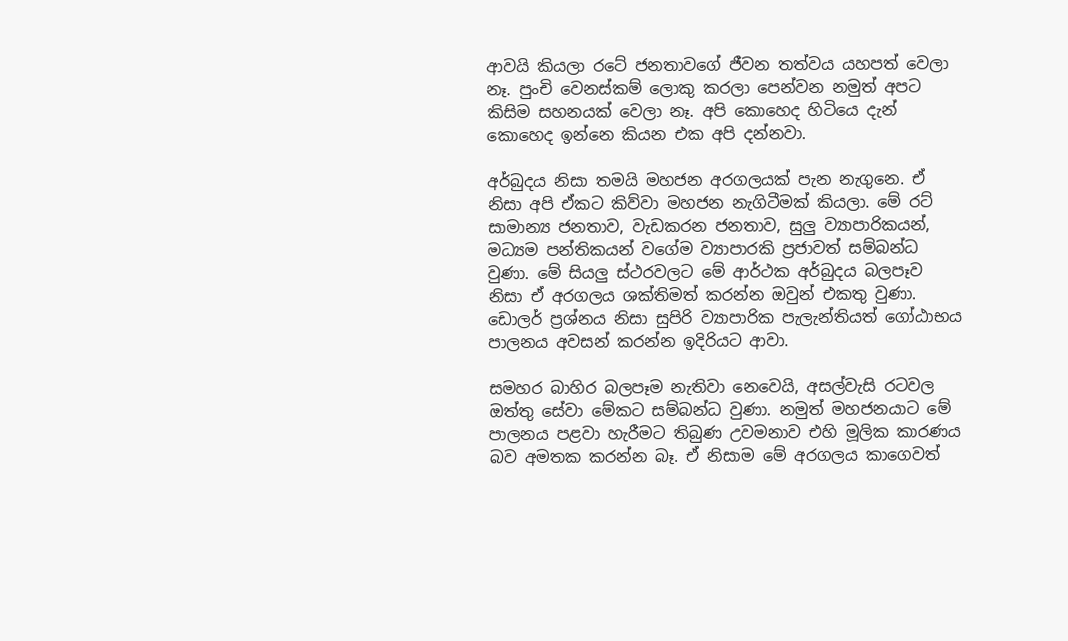ආවයි කියලා රටේ ජනතාවගේ ජීවන තත්වය යහපත් වෙලා නෑ. පුංචි වෙනස්කම් ලොකු කරලා පෙන්වන නමුත් අපට කිසිම සහනයක් වෙලා නෑ. අපි කොහෙද හිටියෙ දැන් කොහෙද ඉන්නෙ කියන එක අපි දන්නවා.

අර්බුදය නිසා තමයි මහජන අරගලයක් පැන නැගුනෙ. ඒ නිසා අපි ඒකට කිව්වා මහජන නැගිටීමක් කියලා. මේ රට් සාමාන්‍ය ජනතාව, වැඩකරන ජනතාව, සුලු ව්‍යාපාරිකයන්, මධ්‍යම පන්තිකයන් වගේම ව්‍යාපාරකි ප්‍රජාවත් සම්බන්ධ වුණා. මේ සියලු ස්ථරවලට මේ ආර්ථක අර්බුදය බලපෑව නිසා ඒ අරගලය ශක්තිමත් කරන්න ඔවුන් එකතු වුණා. ඩොලර් ප්‍රශ්නය නිසා සුපිරි ව්‍යාපාරික පැලැන්තියත් ගෝඨාභය පාලනය අවසන් කරන්න ඉදිරියට ආවා.

සමහර බාහිර බලපෑම නැතිවා නෙවෙයි, අසල්වැසි රටවල ඔත්තු සේවා මේකට සම්බන්ධ වුණා. නමුත් මහජනයාට මේ පාලනය පළවා හැරීමට තිබුණ උවමනාව එහි මූලික කාරණය බව අමතක කරන්න බෑ. ඒ නිසාම මේ අරගලය කාගෙවත්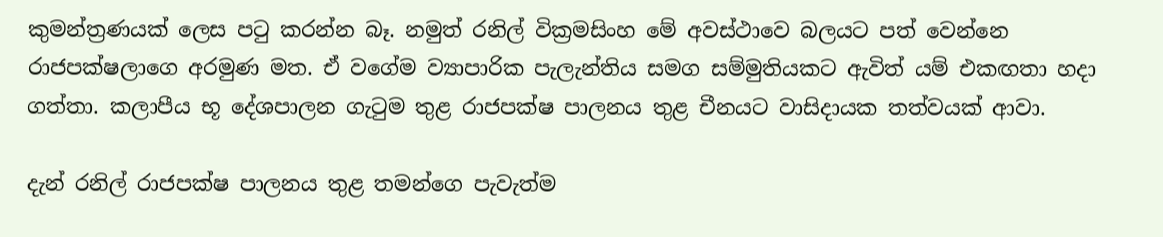කුමන්ත්‍රණයක් ලෙස පටු කරන්න බෑ. නමුත් රනිල් වික්‍රමසිංහ මේ අවස්ථාවෙ බලයට පත් වෙන්නෙ රාජපක්ෂලාගෙ අරමුණ මත. ඒ වගේම ව්‍යාපාරික පැලැන්තිය සමග සම්මුතියකට ඇවිත් යම් එකඟතා හදා ගත්තා. කලාපීය භූ දේශපාලන ගැටුම තුළ රාජපක්ෂ පාලනය තුළ චීනයට වාසිදායක තත්වයක් ආවා.

දැන් රනිල් රාජපක්ෂ පාලනය තුළ තමන්ගෙ පැවැත්ම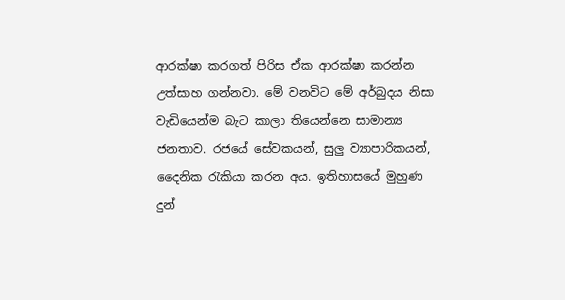ආරක්ෂා කරගත් පිරිස ඒක ආරක්ෂා කරන්න උත්සාහ ගන්නවා. මේ වනවිට මේ අර්බුදය නිසා වැඩියෙන්ම බැට කාලා තියෙන්නෙ සාමාන්‍ය ජනතාව. රජයේ සේවකයන්, සුලු ව්‍යාපාරිකයන්, දෛනික රැකියා කරන අය. ඉතිහාසයේ මුහුණ දුන්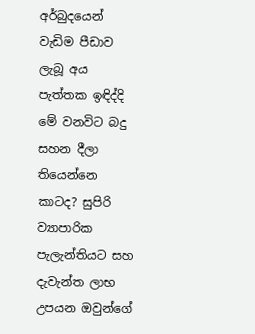අර්බුදයෙන් වැඩිම පීඩාව ලැබූ අය පැත්තක ඉඳිද්දි මේ වනවිට බදු සහන දීලා තියෙන්නෙ කාටද? සුපිරි ව්‍යාපාරික පැලැන්තියට සහ දැවැන්ත ලාභ උපයන ඔවුන්ගේ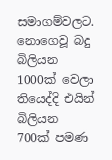සමාගම්වලට. නොගෙවූ බදු බිලියන 1000ක් වෙලා තියෙද්දි එයින් බිලියන 700ක් පමණ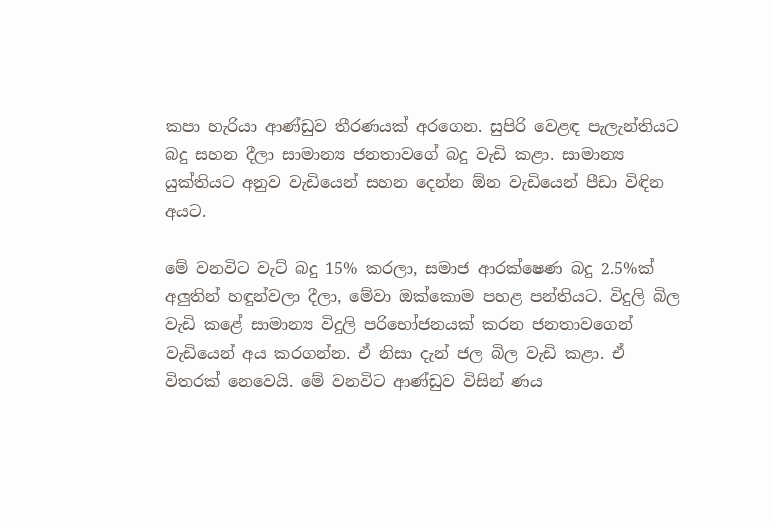කපා හැරියා ආණ්ඩුව තීරණයක් අරගෙන. සුපිරි වෙළඳ පැලැන්තියට බදු සහන දීලා සාමාන්‍ය ජනතාවගේ බදු වැඩි කළා. සාමාන්‍ය යුක්තියට අනුව වැඩියෙන් සහන දෙන්න ඕන වැඩියෙන් පීඩා විඳින අයට.

මේ වනවිට වැට් බදු 15% කරලා, සමාජ ආරක්ෂෙණ බදු 2.5%ක් අලුතින් හඳුන්වලා දීලා, මේවා ඔක්කොම පහළ පන්තියට. විදුලි බිල වැඩි කළේ සාමාන්‍ය විදුලි පරිභෝජනයක් කරන ජනතාවගෙන් වැඩියෙන් අය කරගන්න. ඒ නිසා දැන් ජල බිල වැඩි කළා. ඒ විතරක් නෙවෙයි. මේ වනවිට ආණ්ඩුව විසින් ණය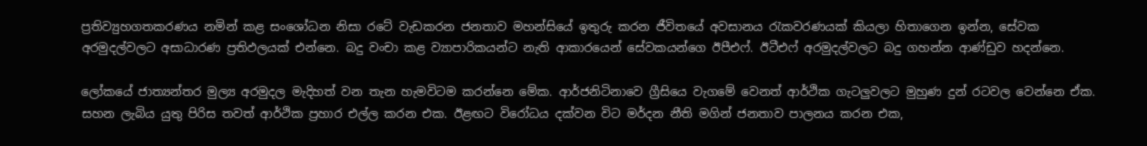ප්‍රතිව්‍යුහගතකරණය නමින් කළ සංශෝධන නිසා රටේ වැඩකරන ජනතාව මහන්සියේ ඉතුරු කරන ජීවිතයේ අවසානය රැකවරණයක් කියලා හිතාගෙන ඉන්න, සේවක අරමුදල්වලට අසාධාරණ ප්‍රතිඵලයක් එන්නෙ. බදු වංචා කළ ව්‍යාපාරිකයන්ට නැති ආකාරයෙන් සේවකයන්ගෙ ඊපීඑෆ්. ඊටීඑෆ් අරමුදල්වලට බදු ගහන්න ආණ්ඩුව හදන්නෙ.

ලෝකයේ ජාත්‍යන්තර මුල්‍ය අරමුදල මැදිහත් වන තැන හැමවිටම කරන්නෙ මේක. ආර්ජනිටිනාවෙ ග්‍රීසියෙ වැගමේ වෙනත් ආර්ථික ගැටලුවලට මුහුණ දුන් රටවල වෙන්නෙ ඒක. සහන ලැබිය යුතු පිරිස තවත් ආර්ථික ප්‍රහාර එල්ල කරන එක. ඊළඟට විරෝධය දක්වන විට මර්දන නීති මගින් ජනතාව පාලනය කරන එක,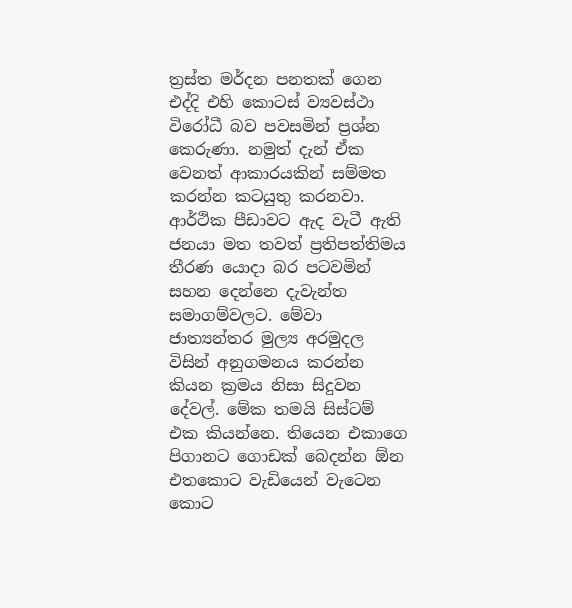ත්‍රස්ත මර්දන පනතක් ගෙන එද්දි එහි කොටස් ව්‍යවස්ථා විරෝධී බව පවසමින් ප්‍රශ්න කෙරුණා. නමුත් දැන් ඒක වෙනත් ආකාරයකින් සම්මත කරන්න කටයුතු කරනවා. ආර්ථික පීඩාවට ඇද වැටී ඇති ජනයා මත තවත් ප්‍රතිපත්තිමය තීරණ යොදා බර පටවමින් සහන දෙන්නෙ දැවැන්ත සමාගම්වලට. මේවා ජාත්‍යන්තර මුල්‍ය අරමුදල විසින් අනුගමනය කරන්න කියන ක්‍රමය නිසා සිදුවන දේවල්. මේක තමයි සිස්ටම් එක කියන්නෙ. තියෙන එකාගෙ පිගානට ගොඩක් බෙදන්න ඕන එතකොට වැඩියෙන් වැටෙන කොට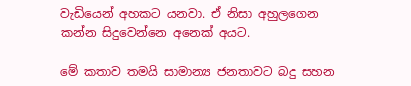වැඩියෙන් අහකට යනවා. ඒ නිසා අහුලගෙන කන්න සිදුවෙන්නෙ අනෙක් අයට.

මේ කතාව තමයි සාමාන්‍ය ජනතාවට බදු සහන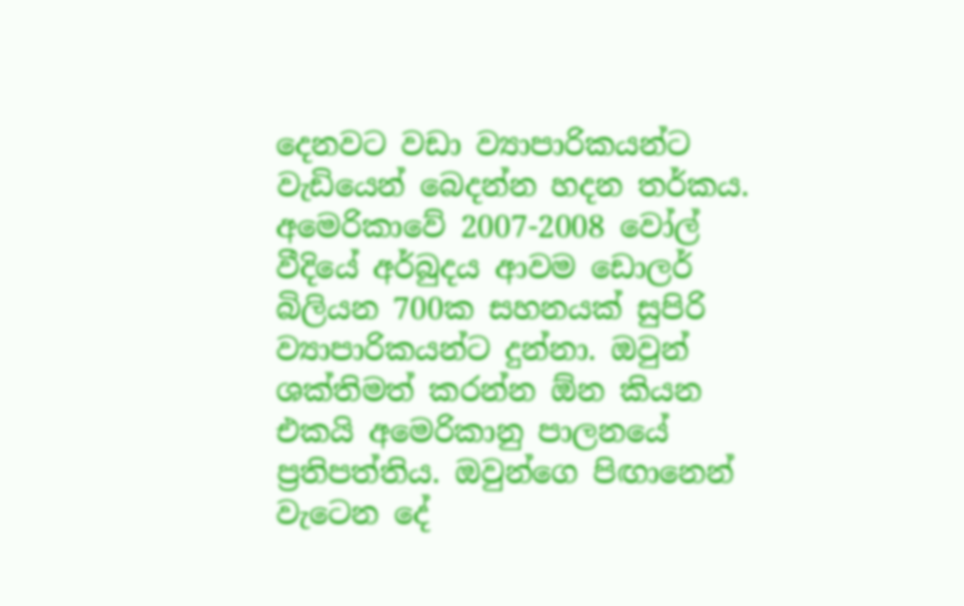දෙනවට වඩා ව්‍යාපාරිකයන්ට වැඩියෙන් බෙදන්න හදන තර්කය. අමෙරිකාවේ 2007-2008 වෝල් වීදියේ අර්බුදය ආවම ඩොලර් බිලියන 700ක සහනයක් සුපිරි ව්‍යාපාරිකයන්ට දුන්නා. ඔවුන් ශක්තිමත් කරන්න ඕන කියන එකයි අමෙරිකානු පාලනයේ ප්‍රතිපත්තිය. ඔවුන්ගෙ පිඟානෙන් වැටෙන දේ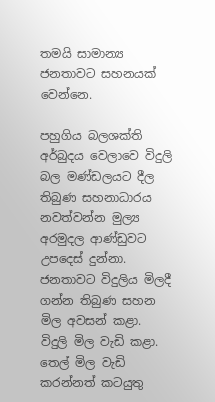තමයි සාමාන්‍ය ජනතාවට සහනයක් වෙන්නෙ.

පහුගිය බලශක්ති අර්බුදය වෙලාවෙ විදුලි බල මණ්ඩලයට දීල තිබුණ සහනාධාරය නවත්වන්න මුල්‍ය අරමුදල ආණ්ඩුවට උපදෙස් දුන්නා. ජනතාවට විදුලිය මිලදී ගන්න තිබුණ සහන මිල අවසන් කළා. විදුලි මිල වැඩි කළා. තෙල් මිල වැඩි කරන්නත් කටයුතු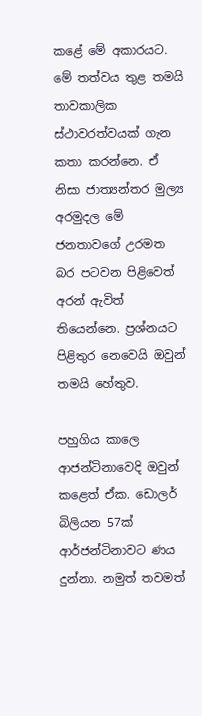කළේ මේ අකාරයට. මේ තත්වය තුළ තමයි තාවකාලික ස්ථාවරත්වයක් ගැන කතා කරන්නෙ. ඒ නිසා ජාත්‍යන්තර මුල්‍ය අරමුදල මේ ජනතාවගේ උරමත බර පටවන පිළිවෙත් අරන් ඇවිත් තියෙන්නෙ. ප්‍රශ්නයට පිළිතුර නෙවෙයි ඔවුන් තමයි හේතුව.

පහුගිය කාලෙ ආජන්ටිනාවෙදි ඔවුන් කළෙත් ඒක. ඩොලර් බිලියන 57ක් ආර්ජන්ටිනාවට ණය දුන්නා. නමුත් තවමත්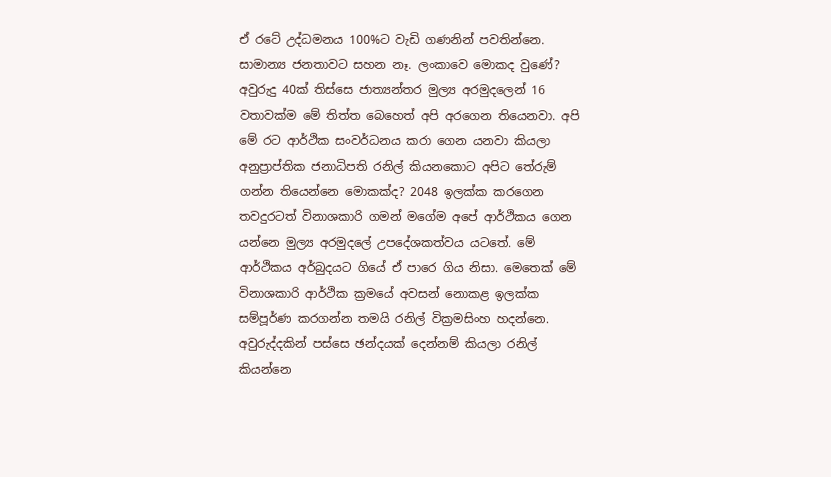ඒ රටේ උද්ධමනය 100%ට වැඩි ගණනින් පවතින්නෙ. සාමාන්‍ය ජනතාවට සහන නෑ. ලංකාවෙ මොකද වුණේ? අවුරුදු 40ක් තිස්සෙ ජාත්‍යන්තර මුල්‍ය අරමුදලෙන් 16 වතාවක්ම මේ තිත්ත බෙහෙත් අපි අරගෙන තියෙනවා. අපි මේ රට ආර්ථික සංවර්ධනය කරා ගෙන යනවා කියලා අනුප්‍රාප්තික ජනාධිපති රනිල් කියනකොට අපිට තේරුම් ගන්න තියෙන්නෙ මොකක්ද? 2048 ඉලක්ක කරගෙන තවදුරටත් විනාශකාරි ගමන් මගේම අපේ ආර්ථිකය ගෙන යන්නෙ මුල්‍ය අරමුදලේ උපදේශකත්වය යටතේ. මේ ආර්ථිකය අර්බුදයට ගියේ ඒ පාරෙ ගිය නිසා. මෙතෙක් මේ විනාශකාරි ආර්ථික ක්‍රමයේ අවසන් නොකළ ඉලක්ක සම්පූර්ණ කරගන්න තමයි රනිල් වික්‍රමසිංහ හදන්නෙ. අවුරුද්දකින් පස්සෙ ඡන්දයක් දෙන්නම් කියලා රනිල් කියන්නෙ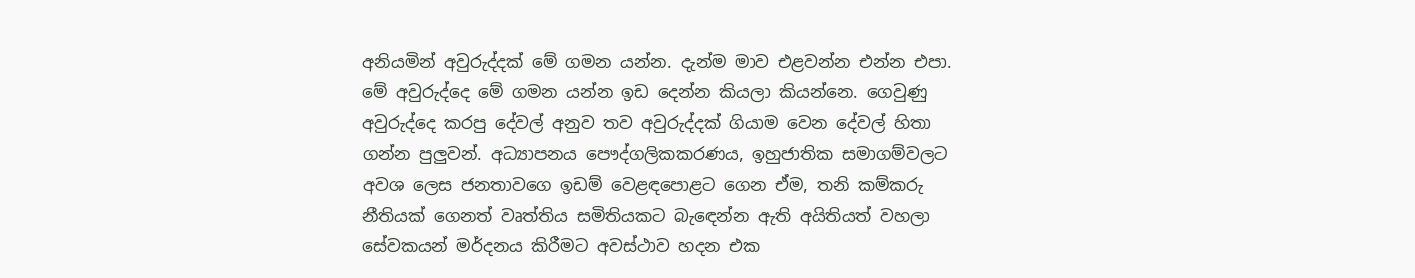අනියමින් අවුරුද්දක් මේ ගමන යන්න. දැන්ම මාව එළවන්න එන්න එපා. මේ අවුරුද්දෙ මේ ගමන යන්න ඉඩ දෙන්න කියලා කියන්නෙ. ගෙවුණු අවුරුද්දෙ කරපු දේවල් අනුව තව අවුරුද්දක් ගියාම වෙන දේවල් හිතා ගන්න පුලුවන්. අධ්‍යාපනය පෞද්ගලිකකරණය, ඉහුජාතික සමාගම්වලට අවශ ලෙස ජනතාවගෙ ඉඩම් වෙළඳපොළට ගෙන ඒම, තනි කම්කරු නීතියක් ගෙනත් වෘත්තිය සමිතියකට බැඳෙන්න ඇති අයිතියත් වහලා සේවකයන් මර්දනය කිරීමට අවස්ථාව හදන එක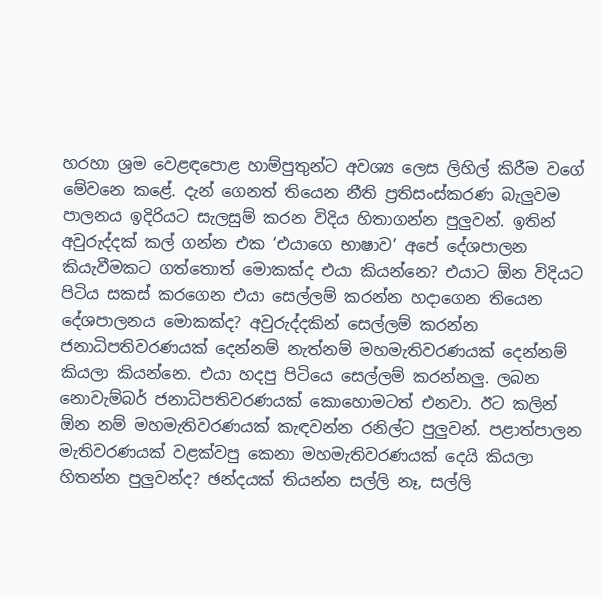හරහා ශ්‍රම වෙළඳපොළ හාම්පුතුන්ට අවශ්‍ය ලෙස ලිහිල් කිරීම වගේ මේවනෙ කළේ. දැන් ගෙනත් තියෙන නීති ප්‍රතිසංස්කරණ බැලුවම පාලනය ඉදිරියට සැලසුම් කරන විදිය හිතාගන්න පුලුවන්. ඉතින් අවුරුද්දක් කල් ගන්න එක ‘එයාගෙ භාෂාව’ අපේ දේශපාලන කියැවීමකට ගත්තොත් මොකක්ද එයා කියන්නෙ? එයාට ඕන විදියට පිටිය සකස් කරගෙන එයා සෙල්ලම් කරන්න හදාගෙන තියෙන දේශපාලනය මොකක්ද? අවුරුද්දකින් සෙල්ලම් කරන්න ජනාධිපතිවරණයක් දෙන්නම් නැත්නම් මහමැතිවරණයක් දෙන්නම් කියලා කියන්නෙ. එයා හදපු පිටියෙ සෙල්ලම් කරන්නලු. ලබන නොවැම්බර් ජනාධිපතිවරණයක් කොහොමටත් එනවා. ඊට කලින් ඕන නම් මහමැතිවරණයක් කැඳවන්න රනිල්ට පුලුවන්. පළාත්පාලන මැතිවරණයක් වළක්වපු කෙනා මහමැතිවරණයක් දෙයි කියලා හිතන්න පුලුවන්ද? ඡන්දයක් තියන්න සල්ලි නෑ, සල්ලි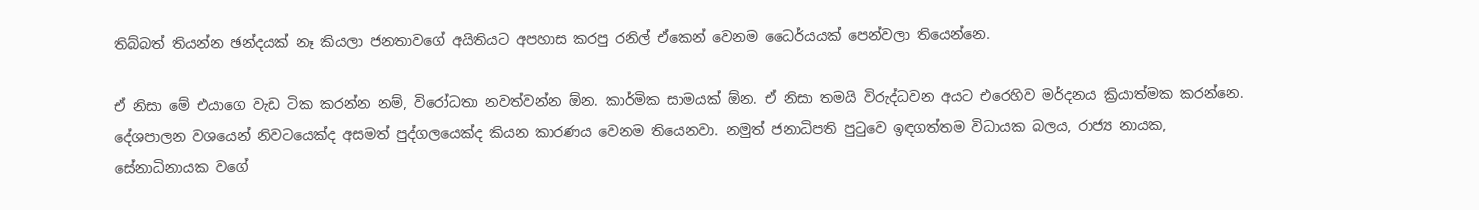තිබ්බත් තියන්න ඡන්දයක් නෑ කියලා ජනතාවගේ අයිතියට අපහාස කරපු රනිල් ඒකෙන් වෙනම ධෛර්යයක් පෙන්වලා තියෙන්නෙ.

ඒ නිසා මේ එයාගෙ වැඩ ටික කරන්න නම්, විරෝධතා නවත්වන්න ඕන. කාර්මික සාමයක් ඕන. ඒ නිසා තමයි විරුද්ධවන අයට එරෙහිව මර්දනය ක්‍රියාත්මක කරන්නෙ. දේශපාලන වශයෙන් නිවටයෙක්ද අසමත් පුද්ගලයෙක්ද කියන කාරණය වෙනම තියෙනවා. නමුත් ජනාධිපති පුටුවෙ ඉඳගත්තම විධායක බලය, රාජ්‍ය නායක, සේනාධිනායක වගේ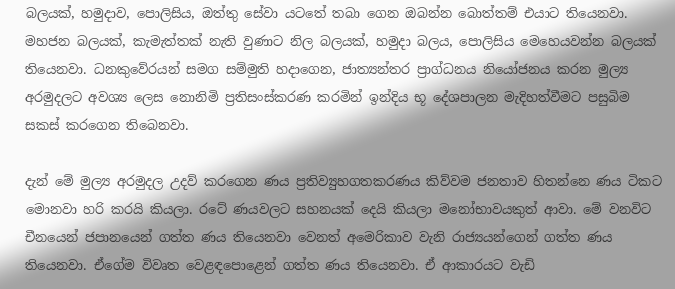බලයක්, හමුදාව, පොලිසිය, ඔත්තු සේවා යටතේ තබා ගෙන ඔබන්න බොත්තම් එයාට තියෙනවා. මහජන බලයක්, කැමැත්තක් නැති වුණාට නිල බලයක්, හමුදා බලය, පොලිසිය මෙහෙයවන්න බලයක් තියෙනවා. ධනකුවේරයන් සමග සම්මුති හදාගෙන, ජාත්‍යන්තර ප්‍රාග්ධනය නියෝජනය කරන මුල්‍ය අරමුදලට අවශ්‍ය ලෙස නොනිමි ප්‍රතිසංස්කරණ කරමින් ඉන්දිය භූ දේශපාලන මැදිහත්වීමට පසුබිම සකස් කරගෙන තිබෙනවා.

දැන් මේ මුල්‍ය අරමුදල උදව් කරගෙන ණය ප්‍රතිව්‍යුහගතකරණය කිව්වම ජනතාව හිතන්නෙ ණය ටිකට මොනවා හරි කරයි කියලා. රටේ ණයවලට සහනයක් දෙයි කියලා මනෝභාවයකුත් ආවා. මේ වනවිට චීනයෙන් ජපානයෙන් ගත්ත ණය තියෙනවා වෙනත් අමෙරිකාව වැනි රාජ්‍යයන්ගෙන් ගත්ත ණය තියෙනවා. ඒගේම විවෘත වෙළඳපොළෙන් ගත්ත ණය තියෙනවා. ඒ ආකාරයට වැඩි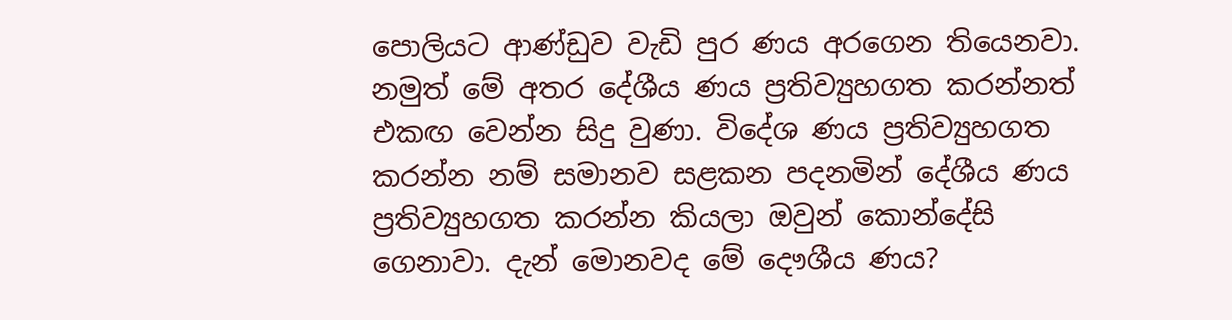පොලියට ආණ්ඩුව වැඩි පුර ණය අරගෙන තියෙනවා. නමුත් මේ අතර දේශීය ණය ප්‍රතිව්‍යුහගත කරන්නත් එකඟ වෙන්න සිදු වුණා. විදේශ ණය ප්‍රතිව්‍යුහගත කරන්න නම් සමානව සළකන පදනමින් දේශීය ණය ප්‍රතිව්‍යුහගත කරන්න කියලා ඔවුන් කොන්දේසි ගෙනාවා. දැන් මොනවද මේ දෞශීය ණය?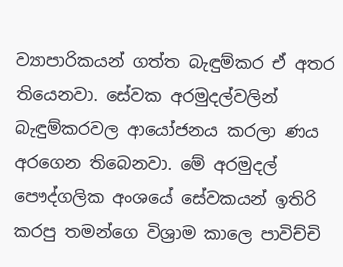ව්‍යාපාරිකයන් ගත්ත බැඳුම්කර ඒ අතර තියෙනවා. සේවක අරමුදල්වලින් බැඳුම්කරවල ආයෝජනය කරලා ණය අරගෙන තිබෙනවා. මේ අරමුදල් පෞද්ගලික අංශයේ සේවකයන් ඉතිරි කරපු තමන්ගෙ විශ්‍රාම කාලෙ පාවිච්චි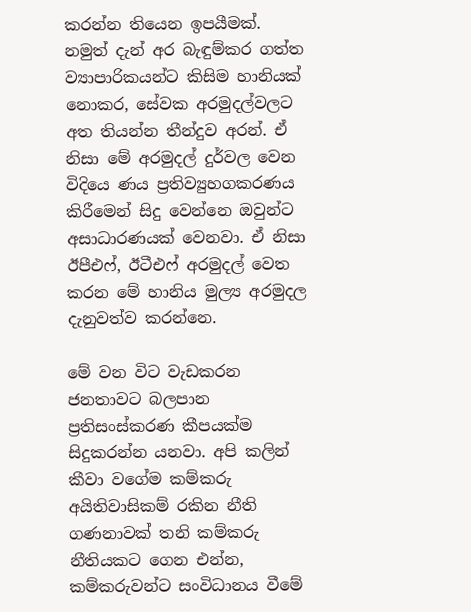කරන්න තියෙන ඉපයීමක්. නමුත් දැන් අර බැඳුම්කර ගත්ත ව්‍යාපාරිකයන්ට කිසිම හානියක් නොකර, සේවක අරමුදල්වලට අත තියන්න තීන්දුව අරන්. ඒ නිසා මේ අරමුදල් දුර්වල වෙන විදියෙ ණය ප්‍රතිව්‍යුහගකරණය කිරීමෙන් සිදු වෙන්නෙ ඔවුන්ට අසාධාරණයක් වෙනවා. ඒ නිසා ඊපීඑෆ්, ඊටීඑෆ් අරමුදල් වෙත කරන මේ හානිය මුල්‍ය අරමුදල දැනුවත්ව කරන්නෙ.

මේ වන විට වැඩකරන ජනතාවට බලපාන ප්‍රතිසංස්කරණ කීපයක්ම සිදුකරන්න යනවා. අපි කලින් කීවා වගේම කම්කරු අයිතිවාසිකම් රකින නීති ගණනාවක් තනි කම්කරු නීතියකට ගෙන එන්න, කම්කරුවන්ට සංවිධානය වීමේ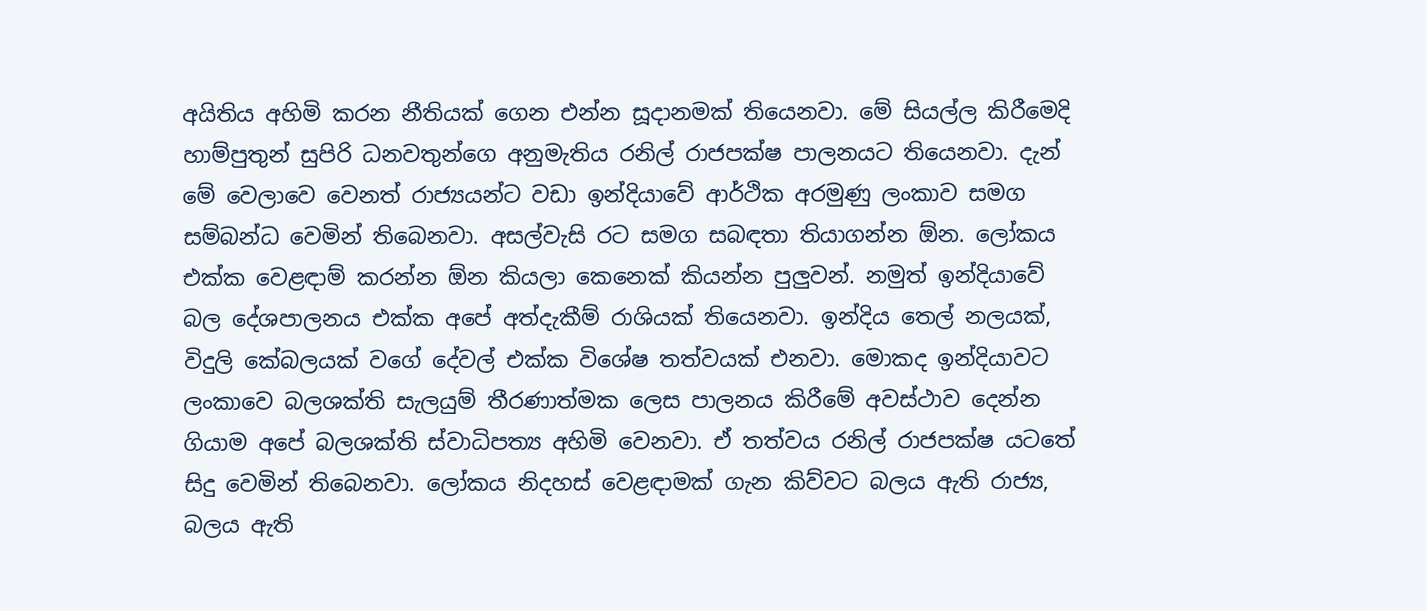අයිතිය අහිමි කරන නීතියක් ගෙන එන්න සූදානමක් තියෙනවා. මේ සියල්ල කිරීමෙදි හාම්පුතුන් සුපිරි ධනවතුන්ගෙ අනුමැතිය රනිල් රාජපක්ෂ පාලනයට තියෙනවා. දැන් මේ වෙලාවෙ වෙනත් රාජ්‍යයන්ට වඩා ඉන්දියාවේ ආර්ථික අරමුණු ලංකාව සමග සම්බන්ධ වෙමින් තිබෙනවා. අසල්වැසි රට සමග සබඳතා තියාගන්න ඕන. ලෝකය එක්ක වෙළඳාම් කරන්න ඕන කියලා කෙනෙක් කියන්න පුලුවන්. නමුත් ඉන්දියාවේ බල දේශපාලනය එක්ක අපේ අත්දැකීම් රාශියක් තියෙනවා. ඉන්දිය තෙල් නලයක්, විදුලි කේබලයක් වගේ දේවල් එක්ක විශේෂ තත්වයක් එනවා. මොකද ඉන්දියාවට ලංකාවෙ බලශක්ති සැලයුම් තීරණාත්මක ලෙස පාලනය කිරීමේ අවස්ථාව දෙන්න ගියාම අපේ බලශක්ති ස්වාධිපත්‍ය අහිමි වෙනවා. ඒ තත්වය රනිල් රාජපක්ෂ යටතේ සිදු වෙමින් තිබෙනවා. ලෝකය නිදහස් වෙළඳාමක් ගැන කිව්වට බලය ඇති රාජ්‍ය, බලය ඇති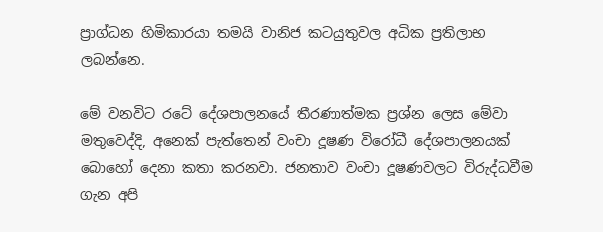ප්‍රාග්ධන හිමිකාරයා තමයි වානිජ කටයුතුවල අධික ප්‍රතිලාභ ලබන්නෙ.

මේ වනවිට රටේ දේශපාලනයේ තීරණාත්මක ප්‍රශ්න ලෙස මේවා මතුවෙද්දි, අනෙක් පැත්තෙන් වංචා දූෂණ විරෝධී දේශපාලනයක් බොහෝ දෙනා කතා කරනවා. ජනතාව වංචා දූෂණවලට විරුද්ධවීම ගැන අපි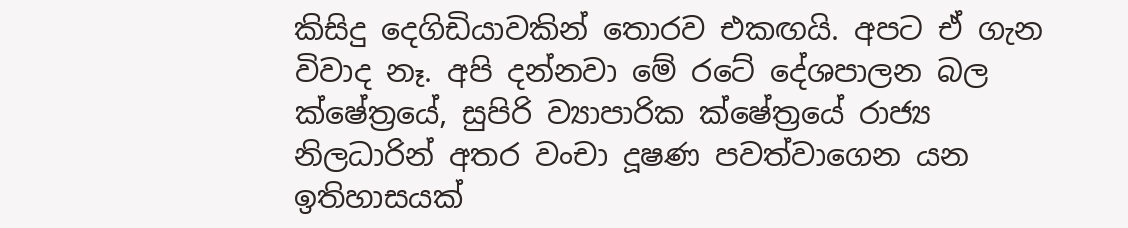කිසිදු දෙගිඩියාවකින් තොරව එකඟයි. අපට ඒ ගැන විවාද නෑ. අපි දන්නවා මේ රටේ දේශපාලන බල ක්ෂේත්‍රයේ, සුපිරි ව්‍යාපාරික ක්ෂේත්‍රයේ රාජ්‍ය නිලධාරින් අතර වංචා දූෂණ පවත්වාගෙන යන ඉතිහාසයක්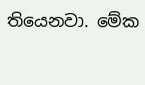තියෙනවා. මේක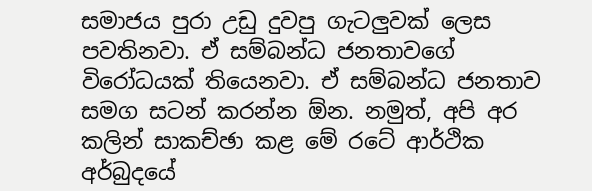සමාජය පුරා උඩු දුවපු ගැටලුවක් ලෙස පවතිනවා. ඒ සම්බන්ධ ජනතාවගේ විරෝධයක් තියෙනවා. ඒ සම්බන්ධ ජනතාව සමග සටන් කරන්න ඕන. නමුත්, අපි අර කලින් සාකච්ඡා කළ මේ රටේ ආර්ථික අර්බුදයේ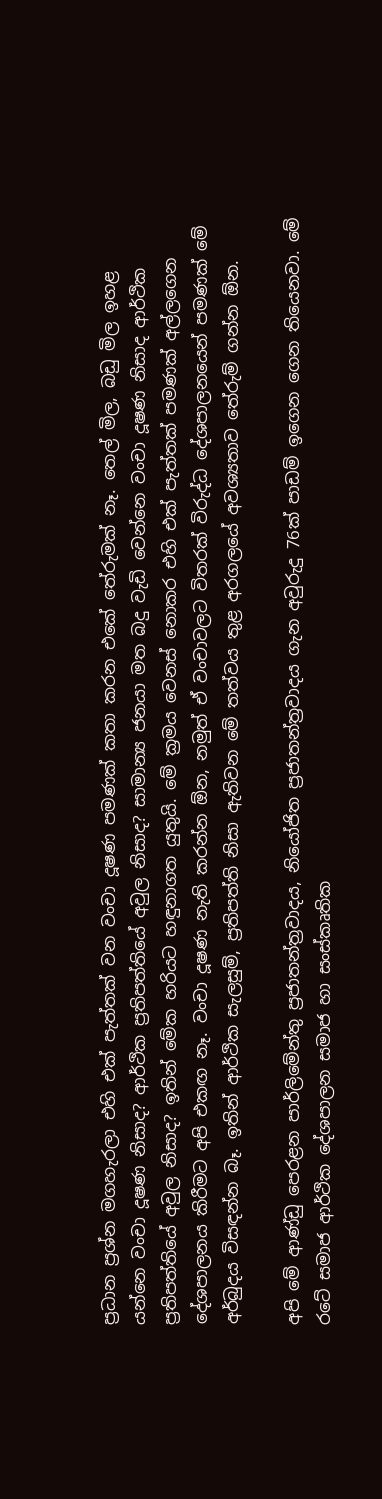ප්‍රධාන ප්‍රශ්න මගහැරලා එහි එක් පැත්තක් වන වංචා දූෂණ පමණක් කතා කරන එකේ තේරුමක් නෑ. තෙල් මිල, බඩු මිල ඉහළ යන්නෙ වංචා දූෂණ නිසාද? ආර්ථික ප්‍රතිපත්තියේ අවුල නිසාද? සාමාන්‍ය ජනයා මත බදු වැඩි වෙන්නෙ වංචා දූෂණ නිසාද ආර්ථික ප්‍රතිපත්තියේ අවුල නිසාද? ඉතින් මේක හරියට හඳුනාගත යුතුයි. මේ ක්‍රමය වෙනස් නොකර එහි එක් පැත්තක් පමණක් අල්ලගෙන දේශපාලනය කිරීමට අපි එකඟ නෑ. වංචා දූෂණ නැති කරන්න ඕන, නමුත් ඒ වංචාවලට විතරක් විරුද්ධ දේශපාලනයෙන් පමණක් මේ අර්බුදය විසඳන්න බෑ. ඉතින් ආර්ථික සැලසුම්, ප්‍රතිපත්ති නිසා ඇතිවන මේ තත්වය තුළ අරගලයේ අවශ්‍යතාව තේරුම් ගන්න ඕන.

අපි මේ ආණ්ඩු පෙරළන පාර්ලිමේන්තු ප්‍රජාතන්ත්‍රවාදය, නියෝජිත ප්‍රජාතන්ත්‍රවාදය ගැන අවුරුදු 76ක් පාඩම් ඉගෙන ගෙන තියෙනවා. මේ රටේ සමාජ ආර්ථික දේශපාලන සමාජ හා සංස්කෘතික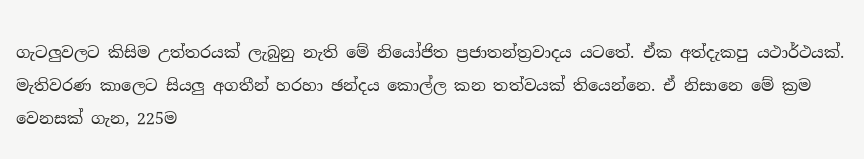ගැටලුවලට කිසිම උත්තරයක් ලැබුනු නැති මේ නියෝජිත ප්‍රජාතන්ත්‍රවාදය යටතේ. ඒක අත්දැකපු යථාර්ථයක්. මැතිවරණ කාලෙට සියලු අගතීන් හරහා ඡන්දය කොල්ල කන තත්වයක් තියෙන්නෙ. ඒ නිසානෙ මේ ක්‍රම වෙනසක් ගැන, 225ම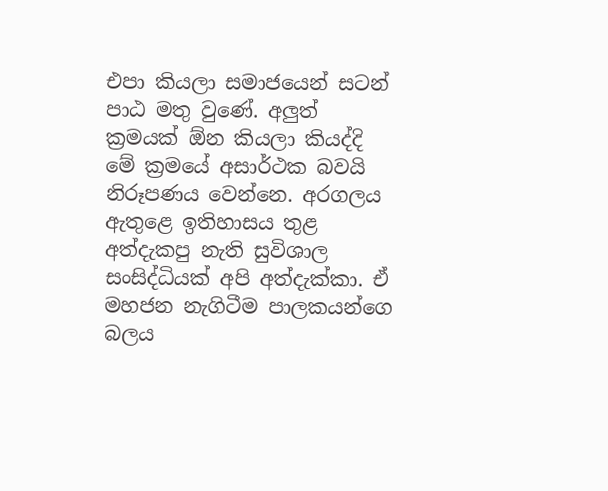එපා කියලා සමාජයෙන් සටන් පාඨ මතු වුණේ. අලුත් ක්‍රමයක් ඕන කියලා කියද්දි මේ ක්‍රමයේ අසාර්ථක බවයි නිරූපණය වෙන්නෙ. අරගලය ඇතුළෙ ඉතිහාසය තුළ අත්දැකපු නැති සුවිශාල සංසිද්ධියක් අපි අත්දැක්කා. ඒ මහජන නැගිටීම පාලකයන්ගෙ බලය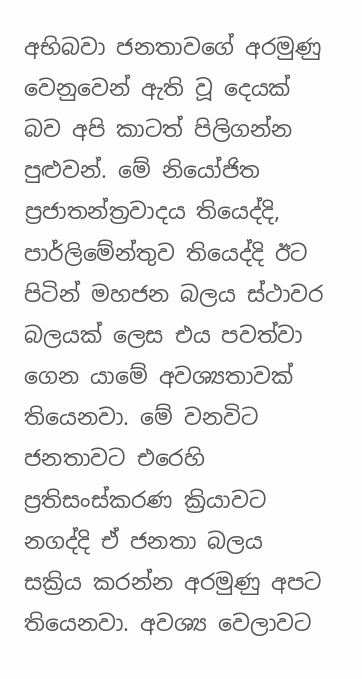අභිබවා ජනතාවගේ අරමුණු වෙනුවෙන් ඇති වූ දෙයක් බව අපි කාටත් පිලිගන්න පුළුවන්. මේ නියෝජිත ප්‍රජාතන්ත්‍රවාදය තියෙද්දි, පාර්ලිමේන්තුව තියෙද්දි ඊට පිටින් මහජන බලය ස්ථාවර බලයක් ලෙස එය පවත්වා ගෙන යාමේ අවශ්‍යතාවක් තියෙනවා. මේ වනවිට ජනතාවට එරෙහි ප්‍රතිසංස්කරණ ක්‍රියාවට නගද්දි ඒ ජනතා බලය සක්‍රිය කරන්න අරමුණු අපට තියෙනවා. අවශ්‍ය වෙලාවට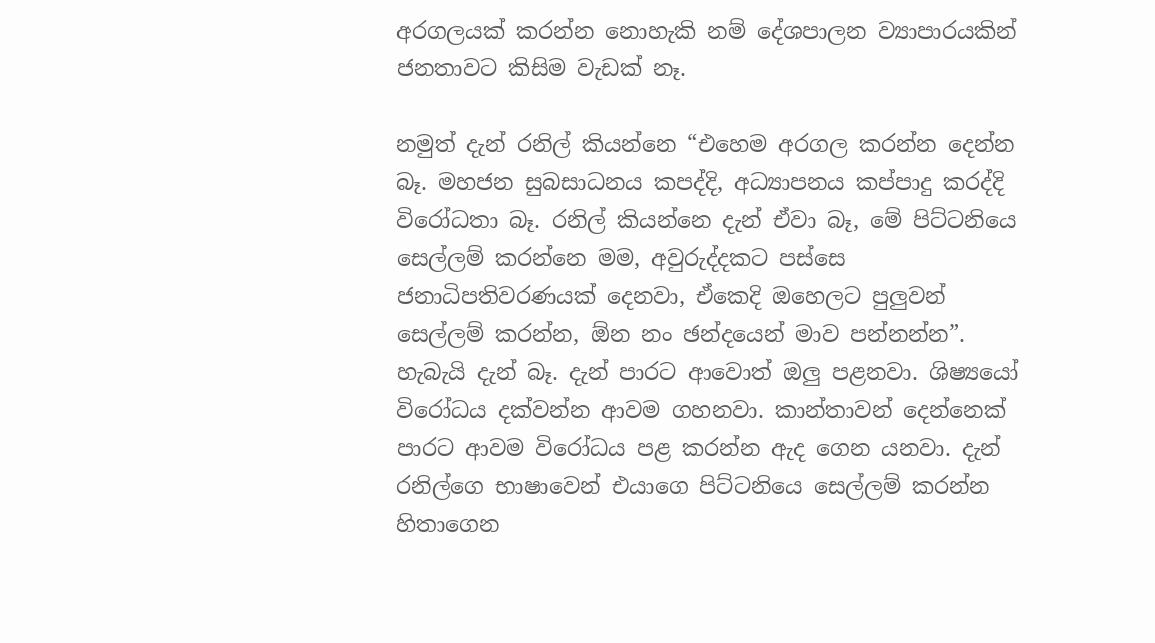අරගලයක් කරන්න නොහැකි නම් දේශපාලන ව්‍යාපාරයකින් ජනතාවට කිසිම වැඩක් නෑ.

නමුත් දැන් රනිල් කියන්නෙ “එහෙම අරගල කරන්න දෙන්න බෑ. මහජන සුබසාධනය කපද්දි, අධ්‍යාපනය කප්පාදු කරද්දි විරෝධතා බෑ. රනිල් කියන්නෙ දැන් ඒවා බෑ, මේ පිට්ටනියෙ සෙල්ලම් කරන්නෙ මම, අවුරුද්දකට පස්සෙ ජනාධිපතිවරණයක් දෙනවා, ඒකෙදි ඔහෙලට පුලුවන් සෙල්ලම් කරන්න, ඕන නං ඡන්දයෙන් මාව පන්නන්න”. හැබැයි දැන් බෑ. දැන් පාරට ආවොත් ඔලු පළනවා. ශිෂ්‍යයෝ විරෝධය දක්වන්න ආවම ගහනවා. කාන්තාවන් දෙන්නෙක් පාරට ආවම විරෝධය පළ කරන්න ඇද ගෙන යනවා. දැන් රනිල්ගෙ භාෂාවෙන් එයාගෙ පිට්ටනියෙ සෙල්ලම් කරන්න හිතාගෙන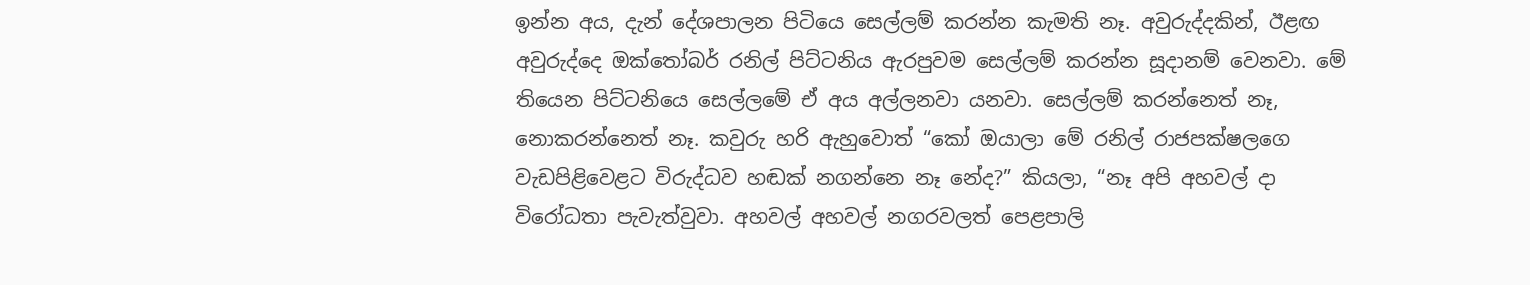ඉන්න අය, දැන් දේශපාලන පිටියෙ සෙල්ලම් කරන්න කැමති නෑ. අවුරුද්දකින්, ඊළඟ අවුරුද්දෙ ඔක්තෝබර් රනිල් පිට්ටනිය ඇරපුවම සෙල්ලම් කරන්න සූදානම් වෙනවා. මේ තියෙන පිට්ටනියෙ සෙල්ලමේ ඒ අය අල්ලනවා යනවා. සෙල්ලම් කරන්නෙත් නෑ, නොකරන්නෙත් නෑ. කවුරු හරි ඇහුවොත් “කෝ ඔයාලා මේ රනිල් රාජපක්ෂලගෙ වැඩපිළිවෙළට විරුද්ධව හඬක් නගන්නෙ නෑ නේද?” කියලා, “නෑ අපි අහවල් දා විරෝධතා පැවැත්වුවා. අහවල් අහවල් නගරවලත් පෙළපාලි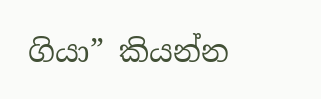ගියා” කියන්න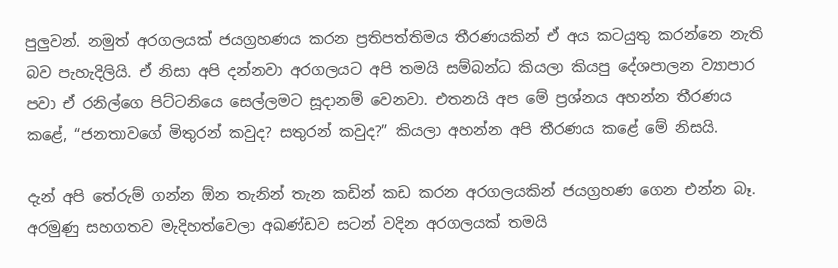පුලුවන්. නමුත් අරගලයක් ජයග්‍රහණය කරන ප්‍රතිපත්තිමය තීරණයකින් ඒ අය කටයුතු කරන්නෙ නැති බව පැහැදිලියි. ඒ නිසා අපි දන්නවා අරගලයට අපි තමයි සම්බන්ධ කියලා කියපු දේශපාලන ව්‍යාපාර පවා ඒ රනිල්ගෙ පිට්ටනියෙ සෙල්ලමට සූදානම් වෙනවා. එතනයි අප මේ ප්‍රශ්නය අහන්න තීරණය කළේ, “ජනතාවගේ මිතුරන් කවුද? සතුරන් කවුද?” කියලා අහන්න අපි තීරණය කළේ මේ නිසයි.

දැන් අපි තේරුම් ගන්න ඕන තැනින් තැන කඩින් කඩ කරන අරගලයකින් ජයග්‍රහණ ගෙන එන්න බෑ. අරමුණු සහගතව මැදිහත්වෙලා අඛණ්ඩව සටන් වදින අරගලයක් තමයි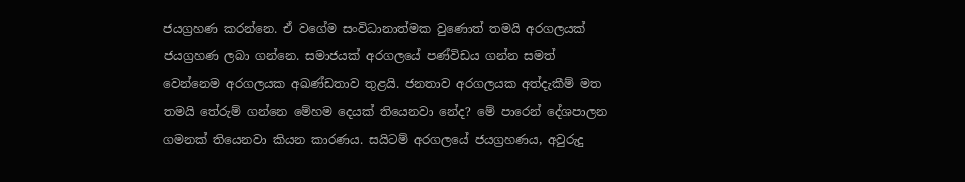ජයග්‍රහණ කරන්නෙ. ඒ වගේම සංවිධානාත්මක වුණොත් තමයි අරගලයක් ජයග්‍රහණ ලබා ගන්නෙ. සමාජයක් අරගලයේ පණ්විඩය ගන්න සමත් වෙන්නෙම අරගලයක අඛණ්ඩතාව තුළයි. ජනතාව අරගලයක අත්දැකීම් මත තමයි තේරුම් ගන්නෙ මේහම දෙයක් තියෙනවා නේද? මේ පාරෙන් දේශපාලන ගමනක් තියෙනවා කියන කාරණය. සයිටම් අරගලයේ ජයග්‍රහණය, අවුරුදු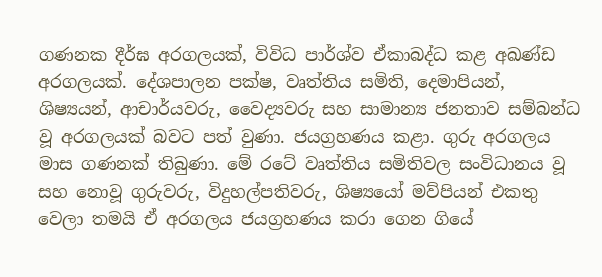ගණනක දීර්ඝ අරගලයක්, විවිධ පාර්ශ්ව ඒකාබද්ධ කළ අඛණ්ඩ අරගලයක්. දේශපාලන පක්ෂ, වෘත්තිය සමිති, දෙමාපියන්, ශිෂ්‍යයන්, ආචාර්යවරු, වෛද්‍යවරු සහ සාමාන්‍ය ජනතාව සම්බන්ධ වූ අරගලයක් බවට පත් වුණා. ජයග්‍රහණය කළා. ගුරු අරගලය මාස ගණනක් තිබුණා. මේ රටේ වෘත්තිය සමිතිවල සංවිධානය වූ සහ නොවූ ගුරුවරු, විදුහල්පතිවරු, ශිෂ්‍යයෝ මව්පියන් එකතු වෙලා තමයි ඒ අරගලය ජයග්‍රහණය කරා ගෙන ගියේ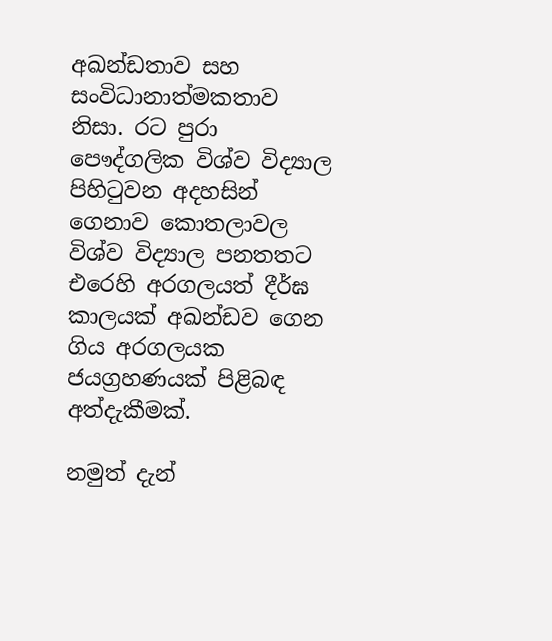අඛන්ඩතාව සහ සංවිධානාත්මකතාව නිසා. රට පුරා පෞද්ගලික විශ්ව විද්‍යාල පිහිටුවන අදහසින් ගෙනාව කොතලාවල විශ්ව විද්‍යාල පනතතට එරෙහි අරගලයත් දීර්ඝ කාලයක් අඛන්ඩව ගෙන ගිය අරගලයක ජයග්‍රහණයක් පිළිබඳ අත්දැකීමක්.

නමුත් දැන්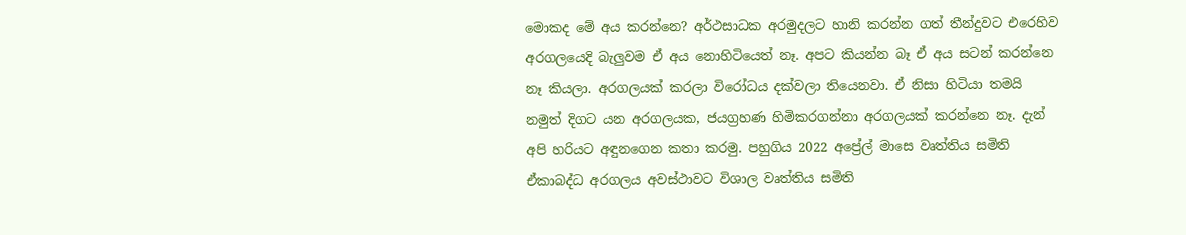මොකද මේ අය කරන්නෙ? අර්ථසාධක අරමුදලට හානි කරන්න ගත් තීන්දුවට එරෙහිව අරගලයෙදි බැලුවම ඒ අය නොහිටියෙත් නෑ. අපට කියන්න බෑ ඒ අය සටන් කරන්නෙ නෑ කියලා. අරගලයක් කරලා විරෝධය දක්වලා තියෙනවා. ඒ නිසා හිටියා තමයි නමුත් දිගට යන අරගලයක, ජයග්‍රහණ හිමිකරගන්නා අරගලයක් කරන්නෙ නෑ. දැන් අපි හරියට අඳුනගෙන කතා කරමු. පහුගිය 2022 අප්‍රේල් මාසෙ වෘත්තිය සමිති ඒකාබද්ධ අරගලය අවස්ථාවට විශාල වෘත්තිය සමිති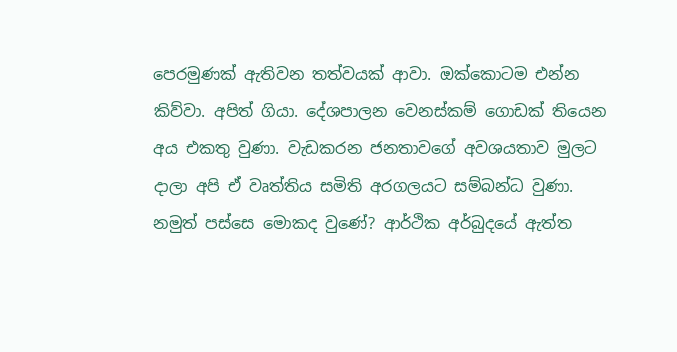පෙරමුණක් ඇතිවන තත්වයක් ආවා. ඔක්කොටම එන්න කිව්වා. අපිත් ගියා. දේශපාලන වෙනස්කම් ගොඩක් තියෙන අය එකතු වුණා. වැඩකරන ජනතාවගේ අවශයතාව මුලට දාලා අපි ඒ වෘත්තිය සමිති අරගලයට සම්බන්ධ වුණා. නමුත් පස්සෙ මොකද වුණේ? ආර්ථික අර්බුදයේ ඇත්ත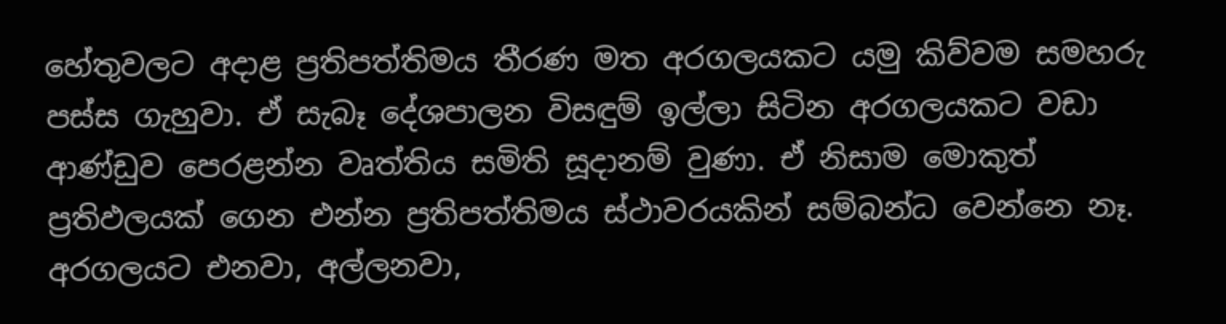හේතුවලට අදාළ ප්‍රතිපත්තිමය තීරණ මත අරගලයකට යමු කිව්වම සමහරු පස්ස ගැහුවා. ඒ සැබෑ දේශපාලන විසඳුම් ඉල්ලා සිටින අරගලයකට වඩා ආණ්ඩුව පෙරළන්න වෘත්තිය සමිති සූදානම් වුණා. ඒ නිසාම මොකුත් ප්‍රතිඵලයක් ගෙන එන්න ප්‍රතිපත්තිමය ස්ථාවරයකින් සම්බන්ධ වෙන්නෙ නෑ. අරගලයට එනවා, අල්ලනවා,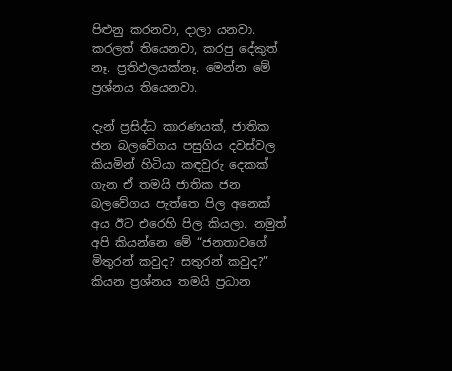පිළුනු කරනවා, දාලා යනවා. කරලත් තියෙනවා, කරපු දේකුත් නෑ. ප්‍රතිඵලයක්නෑ. මෙන්න මේ ප්‍රශ්නය තියෙනවා.

දැන් ප්‍රසිද්ධ කාරණයක්, ජාතික ජන බලවේගය පසුගිය දවස්වල කියමින් හිටියා කඳවුරු දෙකක් ගැන ඒ තමයි ජාතික ජන බලවේගය පැත්තෙ පිල අනෙක් අය ඊට එරෙහි පිල කියලා. නමුත් අපි කියන්නෙ මේ “ජනතාවගේ මිතුරන් කවුද? සතුරන් කවුද?” කියන ප්‍රශ්නය තමයි ප්‍රධාන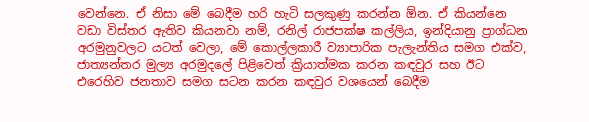වෙන්නෙ. ඒ නිසා මේ බෙදීම හරි හැටි සලකුණු කරන්න ඕන. ඒ කියන්නෙ වඩා විස්තර ඇතිව කියනවා නම්, රනිල් රාජපක්ෂ කල්ලිය, ඉන්දියානු ප්‍රාග්ධන අරමුනුවලට යටත් වෙලා, මේ කොල්ලකාරී ව්‍යාපාරික පැලැන්තිය සමග එක්ව, ජාත්‍යන්තර මුල්‍ය අරමුදලේ පිළිවෙත් ක්‍රියාත්මක කරන කඳවුර සහ ඊට එරෙහිව ජනතාව සමග සටන කරන කඳවුර වශයෙන් බෙදීම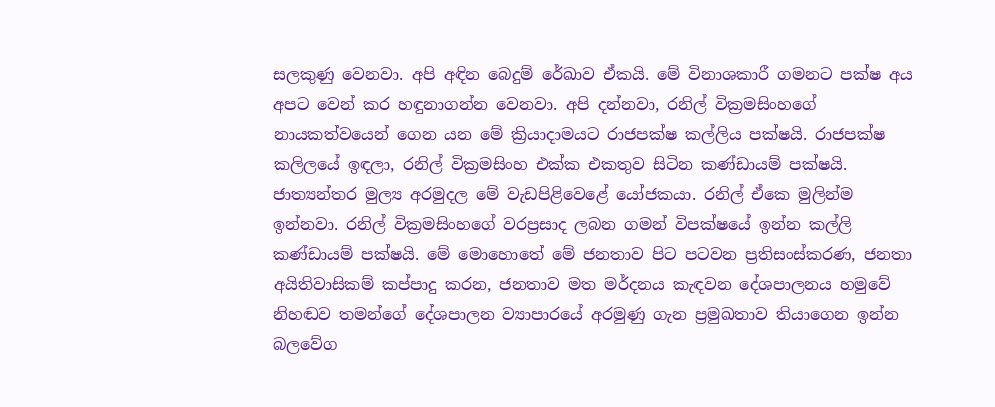සලකුණු වෙනවා. අපි අඳින බෙදුම් රේඛාව ඒකයි. මේ විනාශකාරී ගමනට පක්ෂ අය අපට වෙන් කර හඳුනාගන්න වෙනවා. අපි දන්නවා, රනිල් වික්‍රමසිංහගේ නායකත්වයෙන් ගෙන යන මේ ක්‍රියාදාමයට රාජපක්ෂ කල්ලිය පක්ෂයි. රාජපක්ෂ කලිලයේ ඉඳලා, රනිල් වික්‍රමසිංහ එක්ක එකතුව සිටින කණ්ඩායම් පක්ෂයි. ජාත්‍යන්තර මුල්‍ය අරමුදල මේ වැඩපිළිවෙළේ යෝජකයා. රනිල් ඒකෙ මුලින්ම ඉන්නවා. රනිල් වික්‍රමසිංහගේ වරප්‍රසාද ලබන ගමන් විපක්ෂයේ ඉන්න කල්ලි කණ්ඩායම් පක්ෂයි. මේ මොහොතේ මේ ජනතාව පිට පටවන ප්‍රතිසංස්කරණ, ජනතා අයිතිවාසිකම් කප්පාදු කරන, ජනතාව මත මර්දනය කැඳවන දේශපාලනය හමුවේ නිහඬව තමන්ගේ දේශපාලන ව්‍යාපාරයේ අරමුණු ගැන ප්‍රමුඛතාව තියාගෙන ඉන්න බලවේග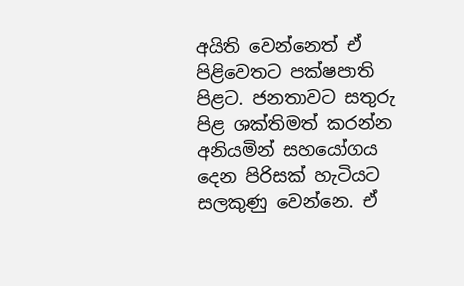අයිති වෙන්නෙත් ඒ පිළිවෙතට පක්ෂපාති පිළට. ජනතාවට සතුරු පිළ ශක්තිමත් කරන්න අනියමින් සහයෝගය දෙන පිරිසක් හැටියට සලකුණු වෙන්නෙ. ඒ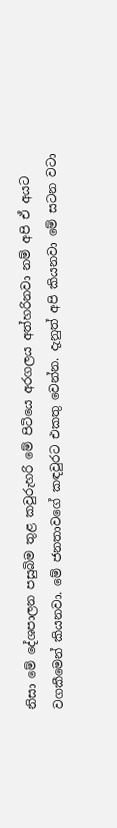නිසා මේ දේශපාලන පසුබිම තුළ කවුරුහරි මේ පිටියෙ අරගලය අත්හරිනවා නම් අපි ඒ අයට වගකීමෙන් කියනවා. මේ ජනතාවගේ කඳවුරට එකතු වෙන්න. දැනුත් අපි කියනවා මේ සටන වටා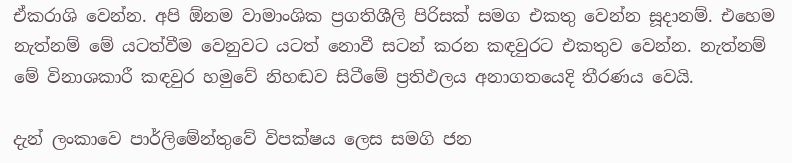ඒකරාශි වෙන්න. අපි ඕනම වාමාංශික ප්‍රගතිශීලි පිරිසක් සමග එකතු වෙන්න සූදානම්. එහෙම නැත්නම් මේ යටත්වීම වෙනුවට යටත් නොවී සටන් කරන කඳවුරට එකතුව වෙන්න. නැත්නම් මේ විනාශකාරී කඳවුර හමුවේ නිහඬව සිටීමේ ප්‍රතිඵලය අනාගතයෙදි තීරණය වෙයි.

දැන් ලංකාවෙ පාර්ලිමේන්තුවේ විපක්ෂය ලෙස සමගි ජන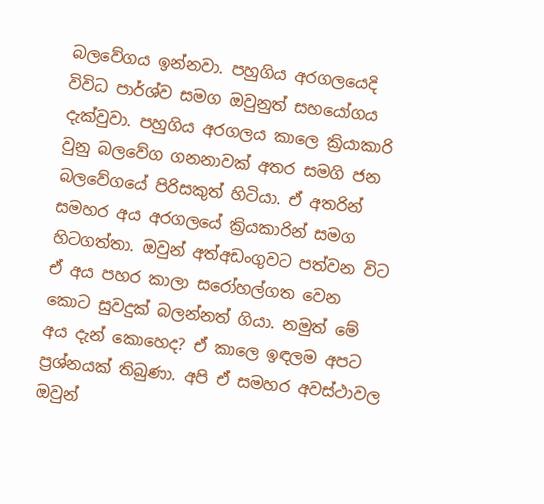බලවේගය ඉන්නවා. පහුගිය අරගලයෙදි විවිධ පාර්ශ්ව සමග ඔවුනුත් සහයෝගය දැක්වුවා. පහුගිය අරගලය කාලෙ ක්‍රියාකාරි වුනු බලවේග ගනනාවක් අතර සමගි ජන බලවේගයේ පිරිසකුත් හිටියා. ඒ අතරින් සමහර අය අරගලයේ ක්‍රියකාරින් සමග හිටගත්තා. ඔවුන් අත්අඩංගුවට පත්වන විට ඒ අය පහර කාලා සරෝහල්ගත වෙන කොට සුවදුක් බලන්නත් ගියා. නමුත් මේ අය දැන් කොහෙද? ඒ කාලෙ ඉඳලම අපට ප්‍රශ්නයක් තිබුණා. අපි ඒ සමහර අවස්ථාවල ඔවුන්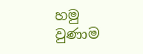හමු වුණාම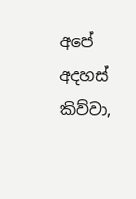අපේ අදහස් කිව්වා,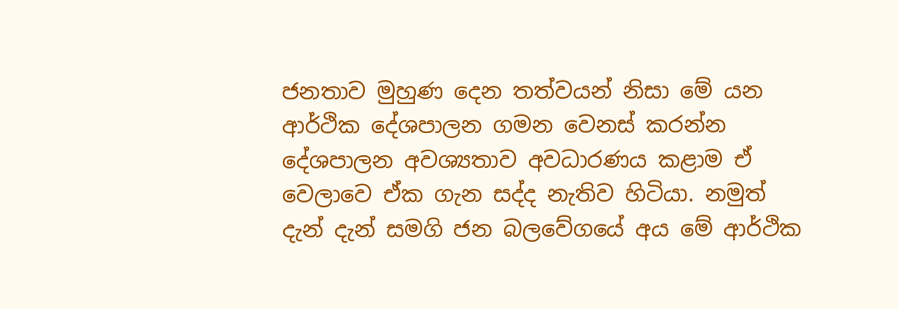ජනතාව මුහුණ දෙන තත්වයන් නිසා මේ යන ආර්ථික දේශපාලන ගමන වෙනස් කරන්න දේශපාලන අවශ්‍යතාව අවධාරණය කළාම ඒ වෙලාවෙ ඒක ගැන සද්ද නැතිව හිටියා. නමුත් දැන් දැන් සමගි ජන බලවේගයේ අය මේ ආර්ථික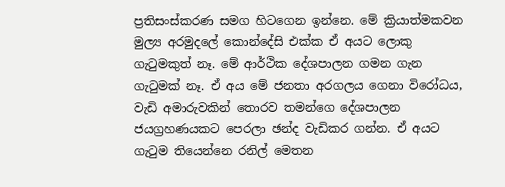ප්‍රතිසංස්කරණ සමග හිටගෙන ඉන්නෙ. මේ ක්‍රියාත්මකවන මුල්‍ය අරමුදලේ කොන්දේසි එක්ක ඒ අයට ලොකු ගැටුමකුත් නෑ. මේ ආර්ථික දේශපාලන ගමන ගැන ගැටුමක් නෑ. ඒ අය මේ ජනතා අරගලය ගෙනා විරෝධය, වැඩි අමාරුවකින් තොරව තමන්ගෙ දේශපාලන ජයග්‍රහණයකට පෙරලා ඡන්ද වැඩිකර ගන්න. ඒ අයට ගැටුම තියෙන්නෙ රනිල් මෙතන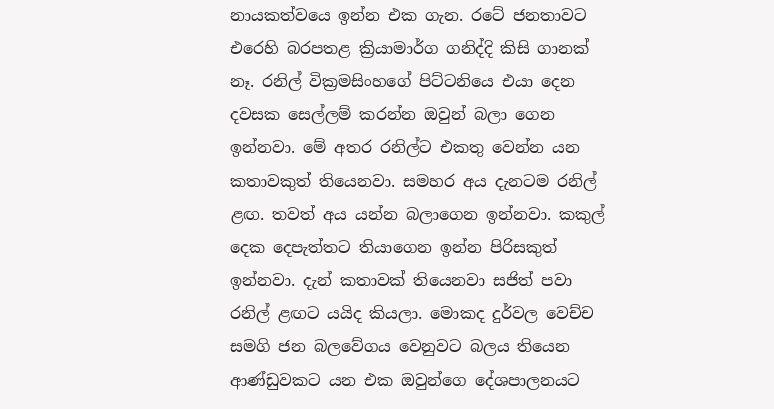නායකත්වයෙ ඉන්න එක ගැන. රටේ ජනතාවට එරෙහි බරපතළ ක්‍රියාමාර්ග ගනිද්දි කිසි ගානක් නෑ. රනිල් වික්‍රමසිංහගේ පිට්ටනියෙ එයා දෙන දවසක සෙල්ලම් කරන්න ඔවුන් බලා ගෙන ඉන්නවා. මේ අතර රනිල්ට එකතු වෙන්න යන කතාවකුත් තියෙනවා. සමහර අය දැනටම රනිල් ළඟ. තවත් අය යන්න බලාගෙන ඉන්නවා. කකුල් දෙක දෙපැත්ත‍ට තියාගෙන ඉන්න පිරිසකුත් ඉන්නවා. දැන් කතාවක් තියෙනවා සජිත් පවා රනිල් ළඟට යයිද කියලා. මොකද දුර්වල වෙච්ච සමගි ජන බලවේගය වෙනුවට බලය තියෙන ආණ්ඩුවකට යන එක ඔවුන්ගෙ දේශපාලනයට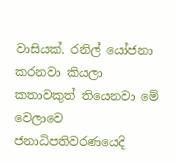වාසියක්. රනිල් යෝජනා කරනවා කියලා කතාවකුත් තියෙනවා මේ වෙලාවෙ ජනාධිපතිවරණයෙදි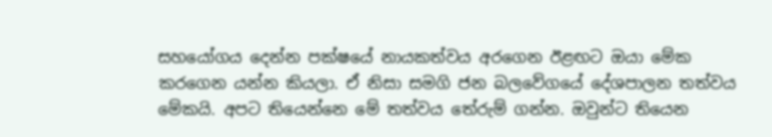සහයෝගය දෙන්න පක්ෂයේ නායකත්වය අරගෙන ඊළඟට ඔයා මේක කරගෙන යන්න කියලා. ඒ නිසා සමගි ජන බලවේගයේ දේශපාලන තත්වය මේකයි. අපට තියෙන්නෙ මේ තත්වය තේරුම් ගන්න. ඔවුන්ට තියෙන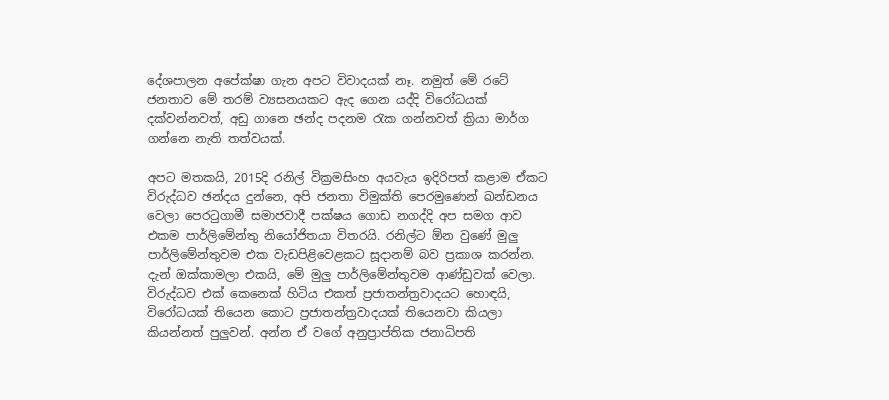දේශපාලන අපේක්ෂා ගැන අපට විවාදයක් නෑ. නමුත් මේ රටේ ජනතාව මේ තරම් ව්‍යසනයකට ඇද ගෙන යද්දි විරෝධයක් දක්වන්නවත්, අඩු ගානෙ ඡන්ද පදනම රැක ගන්නවත් ක්‍රියා මාර්ග ගන්නෙ නැති තත්වයක්.

අපට මතකයි, 2015දි රනිල් වික්‍රමසිංහ අයවැය ඉදිරිපත් කළාම ඒකට විරුද්ධව ඡන්දය දුන්නෙ, අපි ජනතා විමුක්ති පෙරමුණෙන් ඛන්ඩනය වෙලා පෙරටුගාමී සමාජවාදී පක්ෂය ගොඩ නගද්දි අප සමග ආව එකම පාර්ලිමේන්තු නියෝජිතයා විතරයි. රනිල්ට ඕන වුණේ මුලු පාර්ලිමේන්තුවම එක වැඩපිළිවෙළකට සූදානම් බව ප්‍රකාශ කරන්න. දැන් ඔක්කාමලා එකයි, මේ මුලු පාර්ලිමේන්තුවම ආණ්ඩුවක් වෙලා. විරුද්ධව එක් කෙනෙක් හිටිය එකත් ප්‍රජාතන්ත්‍රවාදයට හොඳයි, විරෝධයක් තියෙන කොට ප්‍රජාතන්ත්‍රවාදයක් තියෙනවා කියලා කියන්නත් පුලුවන්. අන්න ඒ වගේ අනුප්‍රාප්තික ජනාධිපති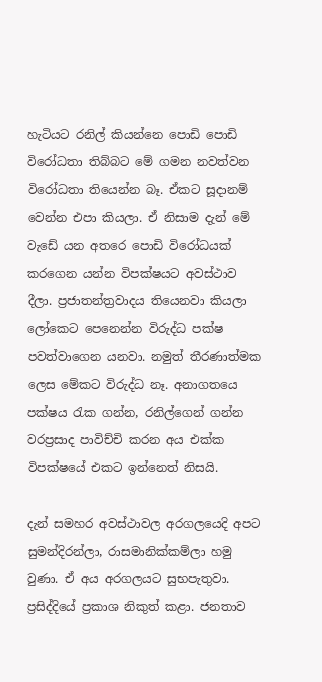හැටියට රනිල් කියන්නෙ පොඩි පොඩි විරෝධතා තිබ්බට මේ ගමන නවත්වන විරෝධතා තියෙන්න බෑ. ඒකට සූදානම් වෙන්න එපා කියලා. ඒ නිසාම දැන් මේ වැඩේ යන අතරෙ පොඩි විරෝධයක් කරගෙන යන්න විපක්ෂයට අවස්ථාව දීලා. ප්‍රජාතන්ත්‍රවාදය තියෙනවා කියලා ලෝකෙට පෙනෙන්න විරුද්ධ පක්ෂ පවත්වාගෙන යනවා. නමුත් තීරණාත්මක ලෙස මේකට විරුද්ධ නෑ. අනාගතයෙ පක්ෂය රැක ගන්න, රනිල්ගෙන් ගන්න වරප්‍රසාද පාවිච්චි කරන අය එක්ක විපක්ෂයේ එකට ඉන්නෙත් නිසයි.

දැන් සමහර අවස්ථාවල අරගලයෙදි අපට සුමන්දිරන්ලා, රාසමානික්කම්ලා හමු වුණා. ඒ අය අරගලයට සුභපැතුවා. ප්‍රසිද්දියේ ප්‍රකාශ නිකුත් කළා. ජනතාව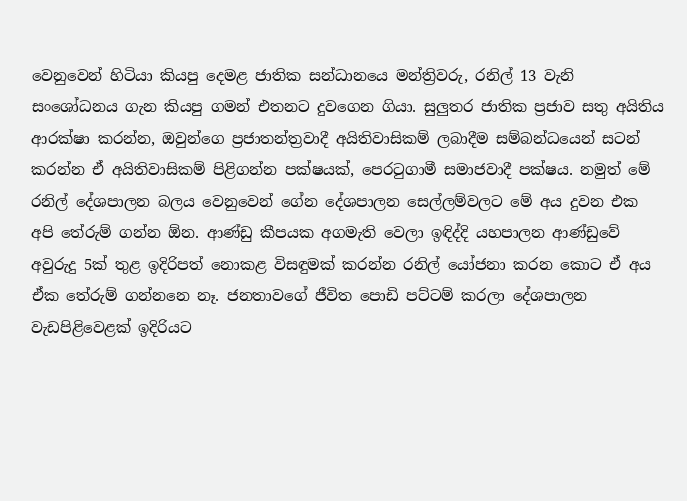වෙනුවෙන් හිටියා කියපු දෙමළ ජාතික සන්ධානයෙ මන්ත්‍රිවරු, රනිල් 13 වැනි සංශෝධනය ගැන කියපු ගමන් එතනට දුවගෙන ගියා. සුලුතර ජාතික ප්‍රජාව සතු අයිතිය ආරක්ෂා කරන්න, ඔවුන්ගෙ ප්‍රජාතන්ත්‍රවාදී අයිතිවාසිකම් ලබාදීම සම්බන්ධයෙන් සටන් කරන්න ඒ අයිතිවාසිකම් පිළිගන්න පක්ෂයක්, පෙරටුගාමී සමාජවාදී පක්ෂය. නමුත් මේ රනිල් දේශපාලන බලය වෙනුවෙන් ගේන දේශපාලන සෙල්ලම්වලට මේ අය දුවන එක අපි තේරුම් ගන්න ඕන. ආණ්ඩු කීපයක අගමැති වෙලා ඉඳිද්දි යහපාලන ආණ්ඩුවේ අවුරුදු 5ක් තුළ ඉදිරිපත් නොකළ විසඳුමක් කරන්න රනිල් යෝජනා කරන කොට ඒ අය ඒක තේරුම් ගන්නනෙ නෑ. ජනතාවගේ ජීවිත පොඩි පට්ටම් කරලා දේශපාලන වැඩපිළිවෙළක් ඉදිරියට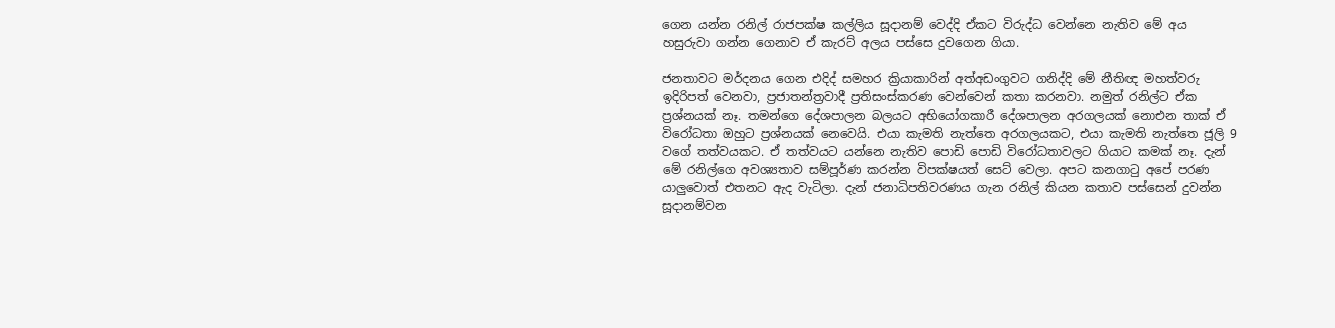ගෙන යන්න රනිල් රාජපක්ෂ කල්ලිය සූදානම් වෙද්දි ඒකට විරුද්ධ වෙන්නෙ නැතිව මේ අය හසුරුවා ගන්න ගෙනාව ඒ කැරට් අලය පස්සෙ දුවගෙන ගියා.

ජනතාවට මර්දනය ගෙන එදිද් සමහර ක්‍රියාකාරින් අත්අඩංගුවට ගනිද්දි මේ නීතිඥ මහත්වරු ඉදිරිපත් වෙනවා, ප්‍රජාතන්ත්‍රවාදී ප්‍රතිසංස්කරණ වෙන්වෙන් කතා කරනවා. නමුත් රනිල්ට ඒක ප්‍රශ්නයක් නෑ. තමන්ගෙ දේශපාලන බලයට අභියෝගකාරී දේශපාලන අරගලයක් නොඑන තාක් ඒ විරෝධතා ඔහුට ප්‍රශ්නයක් නෙවෙයි. එයා කැමති නැත්තෙ අරගලයකට, එයා කැමති නැත්තෙ ජූලි 9 වගේ තත්වයකට. ඒ තත්වයට යන්නෙ නැතිව පොඩි පොඩි විරෝධතාවලට ගියාට කමක් නෑ. දැන් මේ රනිල්ගෙ අවශ්‍යතාව සම්පූර්ණ කරන්න විපක්ෂයත් සෙට් වෙලා. අපට කනගාටු අපේ පරණ යාලුවොත් එතනට ඇද වැටිලා. දැන් ජනාධිපතිවරණය ගැන රනිල් කියන කතාව පස්සෙන් දුවන්න සූදානම්වන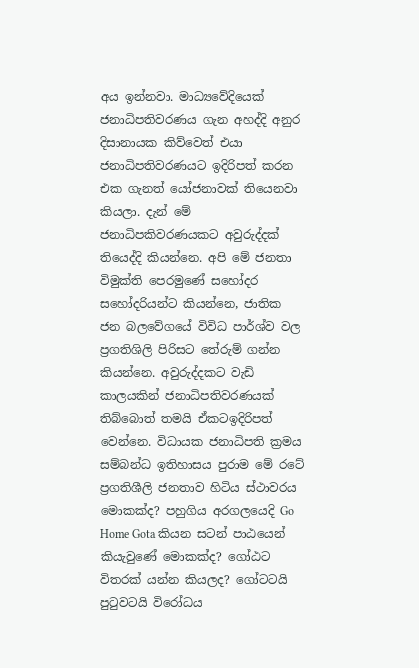අය ඉන්නවා. මාධ්‍යවේදියෙක් ජනාධිපතිවරණය ගැන අහද්දි අනුර දිසානායක කිව්වෙත් එයා ජනාධිපතිවරණයට ඉදිරිපත් කරන එක ගැනත් යෝජනාවක් තියෙනවා කියලා. දැන් මේ ජනාධිපකිවරණයකට අවුරුද්දක් තියෙද්දි කියන්නෙ. අපි මේ ජනතා විමුක්ති පෙරමුණේ සහෝදර සහෝදරියන්ට කියන්නෙ, ජාතික ජන බලවේගයේ විවිධ පාර්ශ්ව වල ප්‍රගතිශිලි පිරිසට තේරුම් ගන්න කියන්නෙ. අවුරුද්දකට වැඩි කාලයකින් ජනාධිපතිවරණයක් තිබ්බොත් තමයි ඒකටඉදිරිපත් වෙන්නෙ. විධායක ජනාධිපති ක්‍රමය සම්බන්ධ ඉතිහාසය පුරාම මේ රටේ ප්‍රගතිශීලි ජනතාව හිටිය ස්ථාවරය මොකක්ද? පහුගිය අරගලයෙදි Go Home Gota කියන සටන් පාඨයෙන් කියැවුණේ මොකක්ද? ගෝඨට විතරක් යන්න කියලද? ගෝටටයි පුටුවටයි විරෝධය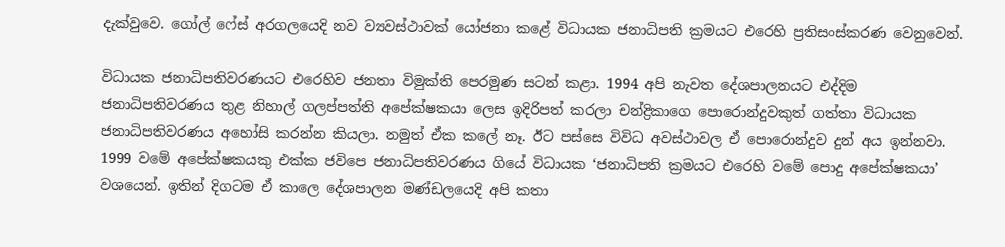දැක්වුවෙ. ගෝල් ෆේස් අරගලයෙදි නව ව්‍යවස්ථාවක් යෝජනා කළේ විධායක ජනාධිපති ක්‍රමයට එරෙහි ප්‍රතිසංස්කරණ වෙනුවෙන්.

විධායක ජනාධිපතිවරණයට එරෙහිව ජනතා විමුක්ති පෙරමුණ සටන් කළා. 1994 අපි නැවත දේශපාලනයට එද්දිම ජනාධිපතිවරණය තුළ නිහාල් ගලප්පත්ති අපේක්ෂකයා ලෙස ඉදිරිපත් කරලා චන්ද්‍රිකාගෙ පොරොන්දුවකුත් ගත්තා විධායක ජනාධිපතිවරණය අහෝසි කරන්න කියලා. නමුත් ඒක කලේ නෑ. ඊට පස්සෙ විවිධ අවස්ථාවල ඒ පොරොන්දුව දුන් අය ඉන්නවා. 1999 වමේ අපේක්ෂකයකු එක්ක ජවිපෙ ජනාධිපතිවරණය ගියේ විධායක ‘ජනාධිපති ක්‍රමයට එරෙහි වමේ පොදු අපේක්ෂකයා’ වශයෙන්. ඉතින් දිගටම ඒ කාලෙ දේශපාලන මණ්ඩලයෙදි අපි කතා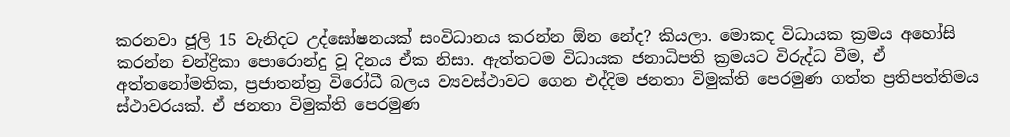කරනවා ජූලි 15 වැනිදට උද්ඝෝෂනයක් සංවිධානය කරන්න ඕන නේද? කියලා. මොකද විධායක ක්‍රමය අහෝසි කරන්න චන්ද්‍රිකා පොරොන්දු වූ දිනය ඒක නිසා. ඇත්තටම විධායක ජනාධිපති ක්‍රමයට විරුද්ධ වීම, ඒ අත්තනෝමතික, ප්‍රජාතන්ත්‍ර විරෝධී බලය ව්‍යවස්ථාවට ගෙන එද්දිම ජනතා විමුක්ති පෙරමුණ ගත්ත ප්‍රතිපත්තිමය ස්ථාවරයක්. ඒ ජනතා විමුක්ති පෙරමුණ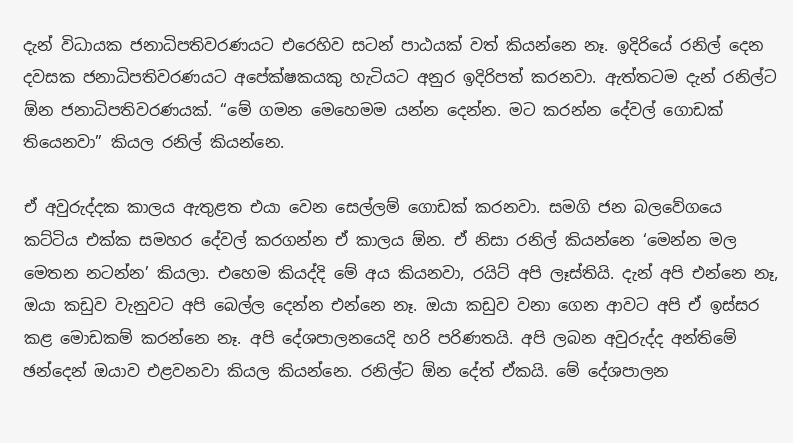දැන් විධායක ජනාධිපතිවරණයට එරෙහිව සටන් පාඨයක් වත් කියන්නෙ නෑ. ඉදිරියේ රනිල් දෙන දවසක ජනාධිපතිවරණයට අපේක්ෂකයකු හැටියට අනුර ඉදිරිපත් කරනවා. ඇත්තටම දැන් රනිල්ට ඕන ජනාධිපතිවරණයක්. “මේ ගමන මෙහෙමම යන්න දෙන්න. මට කරන්න දේවල් ගොඩක් තියෙනවා” කියල රනිල් කියන්නෙ.

ඒ අවුරුද්දක කාලය ඇතුළත එයා වෙන සෙල්ලම් ගොඩක් කරනවා. සමගි ජන බලවේගයෙ කට්ටිය එක්ක සමහර දේවල් කරගන්න ඒ කාලය ඕන. ඒ නිසා රනිල් කියන්නෙ ‘මෙන්න මල මෙතන නටන්න’ කියලා. එහෙම කියද්දි මේ අය කියනවා, රයිට් අපි ලෑස්තියි. දැන් අපි එන්නෙ නෑ, ඔයා කඩුව වැනුවට අපි බෙල්ල දෙන්න එන්නෙ නෑ. ඔයා කඩුව වනා ගෙන ආවට අපි ඒ ඉස්සර කළ මොඩකම් කරන්නෙ නෑ. අපි දේශපාලනයෙදි හරි පරිණතයි. අපි ලබන අවුරුද්ද අන්තිමේ ඡන්දෙන් ඔයාව එළවනවා කියල කියන්නෙ. රනිල්ට ඕන දේත් ඒකයි. මේ දේශපාලන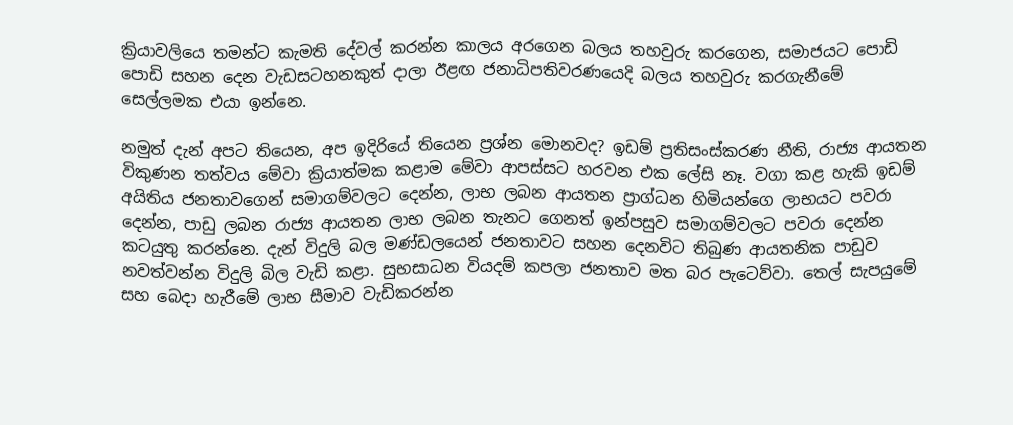ක්‍රියාවලියෙ තමන්ට කැමති දේවල් කරන්න කාලය අරගෙන බලය තහවුරු කරගෙන, සමාජයට පොඩි පොඩි සහන දෙන වැඩසටහනකුත් දාලා ඊළඟ ජනාධිපතිවරණයෙදි බලය තහවුරු කරගැනීමේ සෙල්ලමක එයා ඉන්නෙ.

නමුත් දැන් අපට තියෙන, අප ඉදිරියේ තියෙන ප්‍රශ්න මොනවද? ඉඩම් ප්‍රතිසංස්කරණ නීති, රාජ්‍ය ආයතන විකුණන තත්වය මේවා ක්‍රියාත්මක කළාම මේවා ආපස්සට හරවන එක ලේසි නෑ. වගා කළ හැකි ඉඩම් අයිතිය ජනතාවගෙන් සමාගම්වලට දෙන්න, ලාභ ලබන ආයතන ප්‍රාග්ධන හිමියන්ගෙ ලාභයට පවරා දෙන්න, පාඩු ලබන රාජ්‍ය ආයතන ලාභ ලබන තැනට ගෙනත් ඉන්පසුව සමාගම්වලට පවරා දෙන්න කටයුතු කරන්නෙ. දැන් විදුලි බල මණ්ඩලයෙන් ජනතාවට සහන දෙනවිට තිබුණ ආයතනික පාඩුව නවත්වන්න විදුලි බිල වැඩි කළා. සුභසාධන වියදම් කපලා ජනතාව මත බර පැටෙව්වා. තෙල් සැපයුමේ සහ බෙදා හැරීමේ ලාභ සීමාව වැඩිකරන්න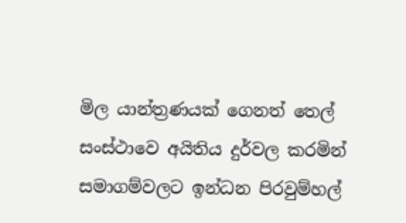මිල යාන්ත්‍රණයක් ගෙනත් තෙල් සංස්ථාවෙ අයිතිය දුර්වල කරමින් සමාගම්වලට ඉන්ධන පිරවුම්හල්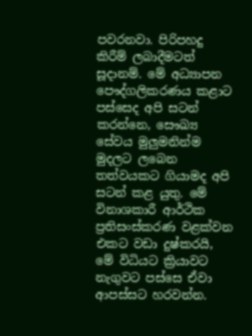පවරනවා. පිරිපහදු කිරීම් ලබාදීමටත් සූදානම්. මේ අධ්‍යාපන පෞද්ගලිකරණය කළාට පස්සෙද අපි සටන් කරන්නෙ, සෞඛ්‍ය සේවය මුලුමනින්ම මුදලට ලබෙන තත්වයකට ගියාමද අපි සටන් කළ යුතු. මේ විනාශකාරී ආර්ථික ප්‍රතිසංස්කරණ වළක්වන එකට වඩා දුෂ්කරයි, මේ විධියට ක්‍රියාවට නැගුවට පස්සෙ ඒවා ආපස්සට හරවන්න.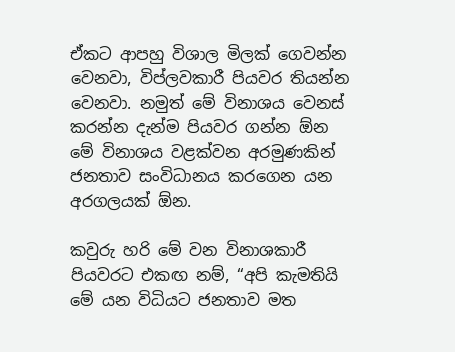ඒකට ආපහු විශාල මිලක් ගෙවන්න වෙනවා, විප්ලවකාරී පියවර තියන්න වෙනවා. නමුත් මේ විනාශය වෙනස් කරන්න දැන්ම පියවර ගන්න ඕන මේ විනාශය වළක්වන අරමුණකින් ජනතාව සංවිධානය කරගෙන යන අරගලයක් ඕන.

කවුරු හරි මේ වන විනාශකාරී පියවරට එකඟ නම්, “අපි කැමතියි මේ යන විධියට ජනතාව මත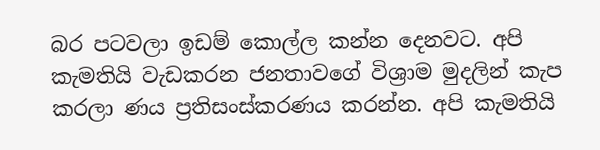බර පටවලා ඉඩම් කොල්ල කන්න දෙනවට. අපි කැමතියි වැඩකරන ජනතාවගේ විශ්‍රාම මුදලින් කැප කරලා ණය ප්‍රතිසංස්කරණය කරන්න. අපි කැමතියි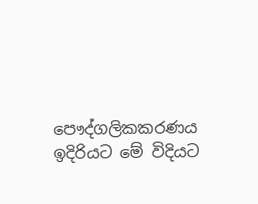පෞද්ගලිකකරණය ඉදිරියට මේ විදියට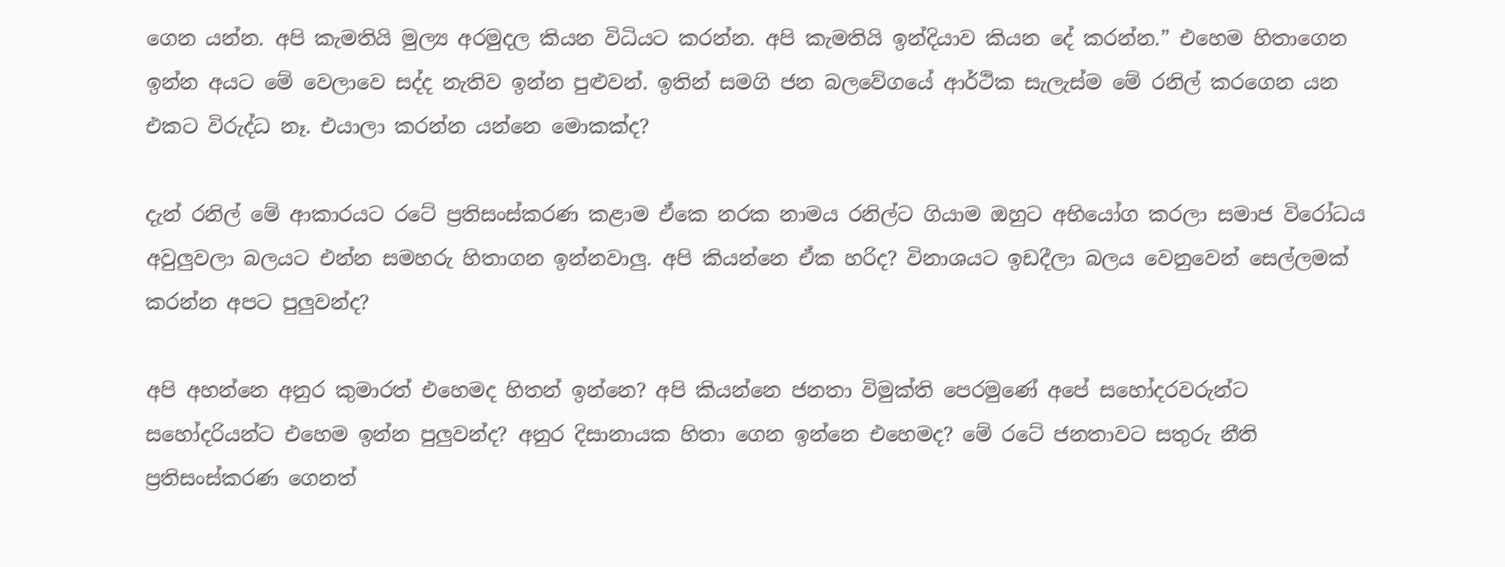ගෙන යන්න. අපි කැමතියි මුල්‍ය අරමුදල කියන විධියට කරන්න. අපි කැමතියි ඉන්දියාව කියන දේ කරන්න.” එහෙම හිතාගෙන ඉන්න අයට මේ වෙලාවෙ සද්ද නැතිව ඉන්න පුළුවන්. ඉතින් සමගි ජන බලවේගයේ ආර්ථික සැලැස්ම මේ රනිල් කරගෙන යන එකට විරුද්ධ නෑ. එයාලා කරන්න යන්නෙ මොකක්ද?

දැන් රනිල් මේ ආකාරයට රටේ ප්‍රතිසංස්කරණ කළාම ඒකෙ නරක නාමය රනිල්ට ගියාම ඔහුට අභියෝග කරලා සමාජ විරෝධය අවුලුවලා බලයට එන්න සමහරු හිතාගන ඉන්නවාලු. අපි කියන්නෙ ඒක හරිද? විනාශයට ඉඩදීලා බලය වෙනුවෙන් සෙල්ලමක් කරන්න අපට පුලුවන්ද?

අපි අහන්නෙ අනුර කුමාරත් එහෙමද හිතන් ඉන්නෙ? අපි කියන්නෙ ජනතා විමුක්ති පෙරමුණේ අපේ සහෝදරවරුන්ට සහෝදරියන්ට එහෙම ඉන්න පුලුවන්ද? අනුර දිසානායක හිතා ගෙන ඉන්නෙ එහෙමද? මේ රටේ ජනතාවට සතුරු නීති ප්‍රතිසංස්කරණ ගෙනත්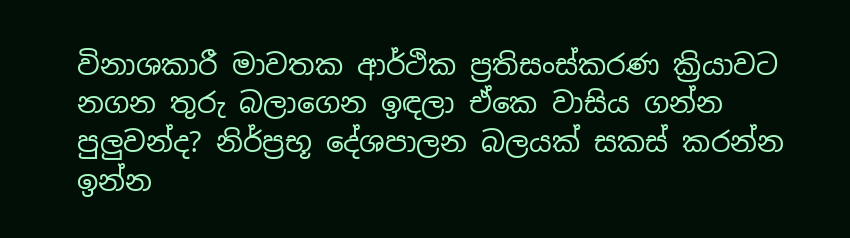විනාශකාරී මාවතක ආර්ථික ප්‍රතිසංස්කරණ ක්‍රියාවට නගන තුරු බලාගෙන ඉඳලා ඒකෙ වාසිය ගන්න පුලුවන්ද? නිර්ප්‍රභූ දේශපාලන බලයක් සකස් කරන්න ඉන්න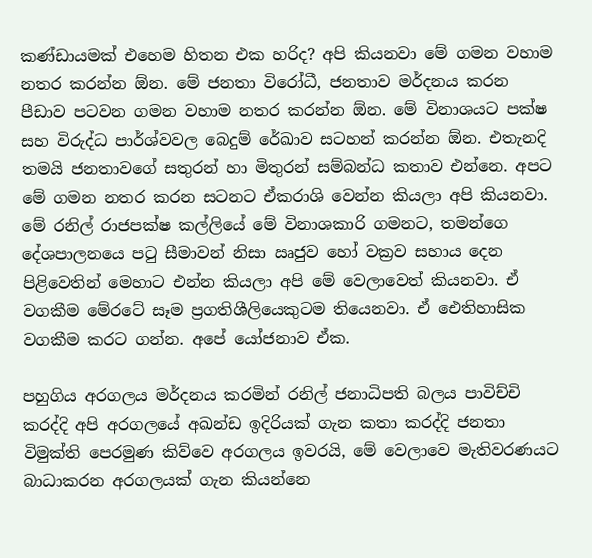කණ්ඩායමක් එහෙම හිතන එක හරිද? අපි කියනවා මේ ගමන වහාම නතර කරන්න ඕන. මේ ජනතා විරෝධී, ජනතාව මර්දනය කරන පීඩාව පටවන ගමන වහාම නතර කරන්න ඕන. මේ විනාශයට පක්ෂ සහ විරුද්ධ පාර්ශ්වවල බෙදුම් රේඛාව සටහන් කරන්න ඕන. එතැනදි තමයි ජනතාවගේ සතුරන් හා මිතුරන් සම්බන්ධ කතාව එන්නෙ. අපට මේ ගමන නතර කරන සටනට ඒකරාශි වෙන්න කියලා අපි කියනවා. මේ රනිල් රාජපක්ෂ කල්ලියේ මේ විනාශකාරි ගමනට, තමන්ගෙ දේශපාලනයෙ පටු සීමාවන් නිසා ඍජුව හෝ වක්‍රව සහාය දෙන පිළිවෙතින් මෙහාට එන්න කියලා අපි මේ වෙලාවෙත් කියනවා. ඒ වගකීම මේරටේ සෑම ප්‍රගතිශීලියෙකුටම තියෙනවා. ඒ ඓතිහාසික වගකීම කරට ගන්න. අපේ යෝජනාව ඒක.

පහුගිය අරගලය මර්දනය කරමින් රනිල් ජනාධිපති බලය පාවිච්චි කරද්දි අපි අරගලයේ අඛන්ඩ ඉදිරියක් ගැන කතා කරද්දි ජනතා විමුක්ති පෙරමුණ කිව්වෙ අරගලය ඉවරයි, මේ වෙලාවෙ මැතිවරණයට බාධාකරන අරගලයක් ගැන කියන්නෙ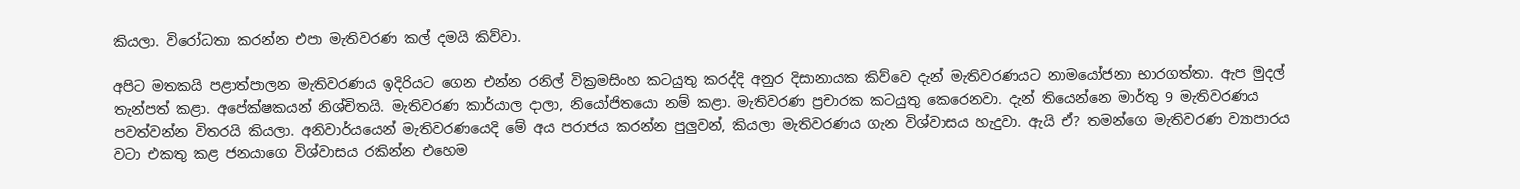කියලා. විරෝධතා කරන්න එපා මැතිවරණ කල් දමයි කිව්වා.

අපිට මතකයි පළාත්පාලන මැතිවරණය ඉදිරියට ගෙන එන්න රනිල් වික්‍රමසිංහ කටයුතු කරද්දි අනුර දිසානායක කිව්වෙ දැන් මැතිවරණයට නාමයෝජනා භාරගත්තා. ඇප මුදල් තැන්පත් කළා. අපේක්ෂකයන් නිශ්චිතයි. මැතිවරණ කාර්යාල දාලා, නියෝජිතයො නම් කළා. මැතිවරණ ප්‍රචාරක කටයුතු කෙරෙනවා. දැන් තියෙන්නෙ මාර්තු 9 මැතිවරණය පවත්වන්න විතරයි කියලා. අනිවාර්යයෙන් මැතිවරණයෙදි මේ අය පරාජය කරන්න පුලුවන්, කියලා මැතිවරණය ගැන විශ්වාසය හැදුවා. ඇයි ඒ? තමන්ගෙ මැතිවරණ ව්‍යාපාරය වටා එකතු කළ ජනයාගෙ විශ්වාසය රකින්න එහෙම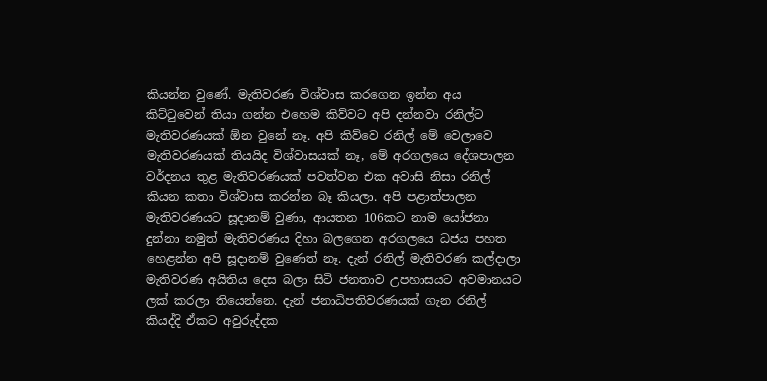කියන්න වුණේ. මැතිවරණ විශ්වාස කරගෙන ඉන්න අය කිට්ටුවෙන් තියා ගන්න එහෙම කිව්වට අපි දන්නවා රනිල්ට මැතිවරණයක් ඕන වුනේ නෑ. අපි කිව්වෙ රනිල් මේ වෙලාවෙ මැතිවරණයක් තියයිද විශ්වාසයක් නෑ, මේ අරගලයෙ දේශපාලන වර්දනය තුළ මැතිවරණයක් පවත්වන එක අවාසි නිසා රනිල් කියන කතා විශ්වාස කරන්න බෑ කියලා. අපි පළාත්පාලන මැතිවරණයට සූදානම් වුණා, ආයතන 106කට නාම යෝජනා දුන්නා නමුත් මැතිවරණය දිහා බලගෙන අරගලයෙ ධජය පහත හෙළන්න අපි සූදානම් වුණෙත් නෑ. දැන් රනිල් මැතිවරණ කල්දාලා මැතිවරණ අයිතිය දෙස බලා සිටි ජනතාව උපහාසයට අවමානයට ලක් කරලා තියෙන්නෙ. දැන් ජනාධිපතිවරණයක් ගැන රනිල් කියද්දි ඒකට අවුරුද්දක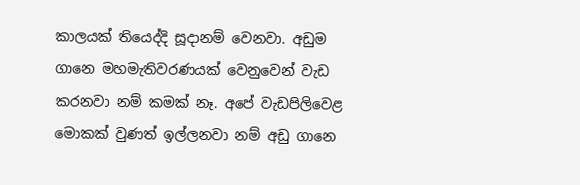කාලයක් තියෙද්දි සූදානම් වෙනවා. අඩුම ගානෙ මහමැතිවරණයක් වෙනුවෙන් වැඩ කරනවා නම් කමක් නෑ. අපේ වැඩපිලිවෙළ මොකක් වුණත් ඉල්ලනවා නම් අඩු ගානෙ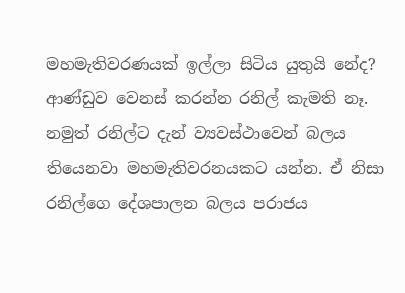මහමැතිවරණයක් ඉල්ලා සිටිය යුතුයි නේද? ආණ්ඩුව වෙනස් කරන්න රනිල් කැමති නෑ. නමුත් රනිල්ට දැන් ව්‍යවස්ථාවෙන් බලය තියෙනවා මහමැතිවරනයකට යන්න. ඒ නිසා රනිල්ගෙ දේශපාලන බලය පරාජය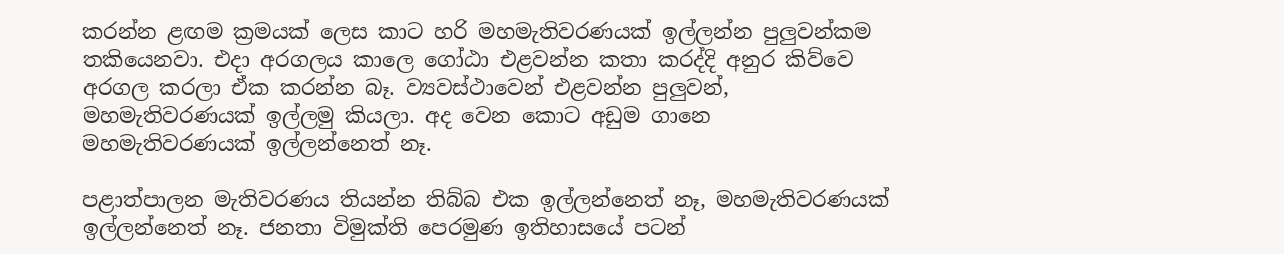කරන්න ළඟම ක්‍රමයක් ලෙස කාට හරි මහමැතිවරණයක් ඉල්ලන්න පුලුවන්කම තකියෙනවා. එදා අරගලය කාලෙ ගෝඨා එළවන්න කතා කරද්දි අනුර කිව්වෙ අරගල කරලා ඒක කරන්න බෑ. ව්‍යවස්ථාවෙන් එළවන්න පුලුවන්, මහමැතිවරණයක් ඉල්ලමු කියලා. අද වෙන කොට අඩුම ගානෙ මහමැතිවරණයක් ඉල්ලන්නෙත් නෑ.

පළාත්පාලන මැතිවරණය තියන්න තිබ්බ එක ඉල්ලන්නෙත් නෑ, මහමැතිවරණයක් ඉල්ලන්නෙත් නෑ. ජනතා විමුක්ති පෙරමුණ ඉතිහාසයේ පටන්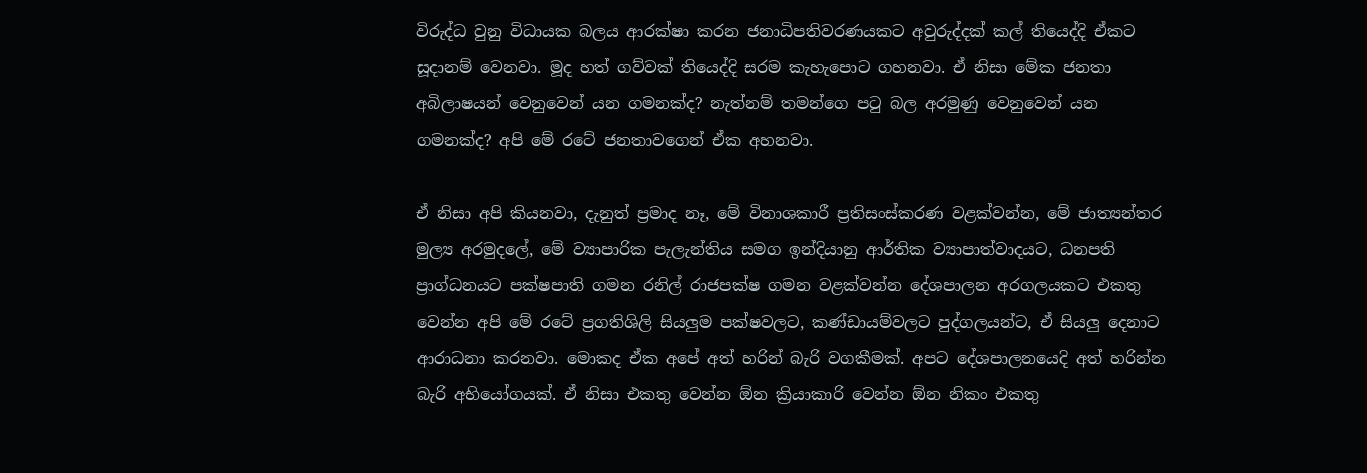විරුද්ධ වුනු විධායක බලය ආරක්ෂා කරන ජනාධිපතිවරණයකට අවුරුද්දක් කල් තියෙද්දි ඒකට සූදානම් වෙනවා. මූද හත් ගව්වක් තියෙද්දි සරම කැහැපොට ගහනවා. ඒ නිසා මේක ජනතා අබිලාෂයන් වෙනුවෙන් යන ගමනක්ද? නැත්නම් තමන්ගෙ පටු බල අරමුණු වෙනුවෙන් යන ගමනක්ද? අපි මේ රටේ ජනතාවගෙන් ඒක අහනවා.

ඒ නිසා අපි කියනවා, දැනුත් ප්‍රමාද නෑ, මේ විනාශකාරී ප්‍රතිසංස්කරණ වළක්වන්න, මේ ජාත්‍යන්තර මුල්‍ය අරමුදලේ, මේ ව්‍යාපාරික පැලැන්තිය සමග ඉන්දියානු ආර්තික ව්‍යාපාත්වාදයට, ධනපති ප්‍රාග්ධනයට පක්ෂපාති ගමන රනිල් රාජපක්ෂ ගමන වළක්වන්න දේශපාලන අරගලයකට එකතු වෙන්න අපි මේ රටේ ප්‍රගතිශිලි සියලුම පක්ෂවලට, කණ්ඩායම්වලට පුද්ගලයන්ට, ඒ සියලු දෙනාට ආරාධනා කරනවා. මොකද ඒක අපේ අත් හරින් බැරි වගකීමක්. අපට දේශපාලනයෙදි අත් හරින්න බැරි අභියෝගයක්. ඒ නිසා එකතු වෙන්න ඕන ක්‍රියාකාරි වෙන්න ඕන නිකං එකතු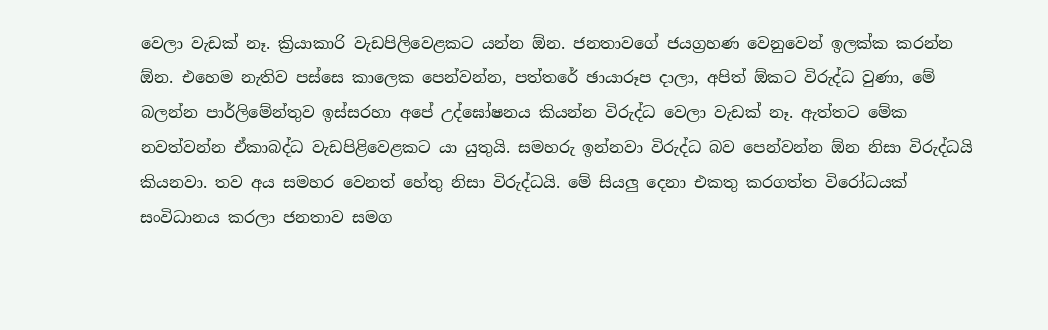වෙලා වැඩක් නෑ. ක්‍රියාකාරි වැඩපිලිවෙළකට යන්න ඕන. ජනතාවගේ ජයග්‍රහණ වෙනුවෙන් ඉලක්ක කරන්න ඕන. එහෙම නැතිව පස්සෙ කාලෙක පෙන්වන්න, පත්තරේ ඡායාරූප දාලා, අපිත් ඕකට විරුද්ධ වුණා, මේ බලන්න පාර්ලිමේන්තුව ඉස්සරහා අපේ උද්ඝෝෂනය කියන්න විරුද්ධ වෙලා වැඩක් නෑ. ඇත්තට මේක නවත්වන්න ඒකාබද්ධ වැඩපිළිවෙළකට යා යුතුයි. සමහරු ඉන්නවා විරුද්ධ බව පෙන්වන්න ඕන නිසා විරුද්ධයි කියනවා. තව අය සමහර වෙනත් හේතු නිසා විරුද්ධයි. මේ සියලු දෙනා එකතු කරගත්ත විරෝධයක් සංවිධානය කරලා ජනතාව සමග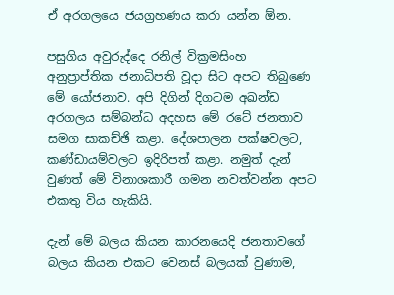ඒ අරගලයෙ ජයග්‍රහණය කරා යන්න ඕන.

පසුගිය අවුරුද්දෙ රනිල් වික්‍රමසිංහ අනුප්‍රාප්තික ජනාධිපති වූදා සිට අපට තිබුණෙ මේ යෝජනාව. අපි දිගින් දිගටම අඛන්ඩ අරගලය සම්බන්ධ අදහස මේ රටේ ජනතාව සමග සාකච්ඡි කළා. දේශපාලන පක්ෂවලට, කණ්ඩායම්වලට ඉදිරිපත් කළා. නමුත් දැන් වුණත් මේ විනාශකාරී ගමන නවත්වන්න අපට එකතු විය හැකියි.

දැන් මේ බලය කියන කාරනයෙදි ජනතාවගේ බලය කියන එකට වෙනස් බලයක් වුණාම,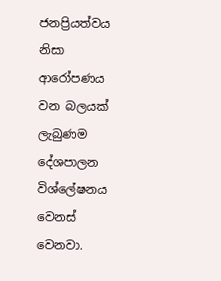ජනප්‍රියත්වය නිසා ආරෝපණය වන බලයක් ලැබුණම දේශපාලන විශ්ලේෂනය වෙනස් වෙනවා.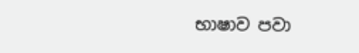භාෂාව පවා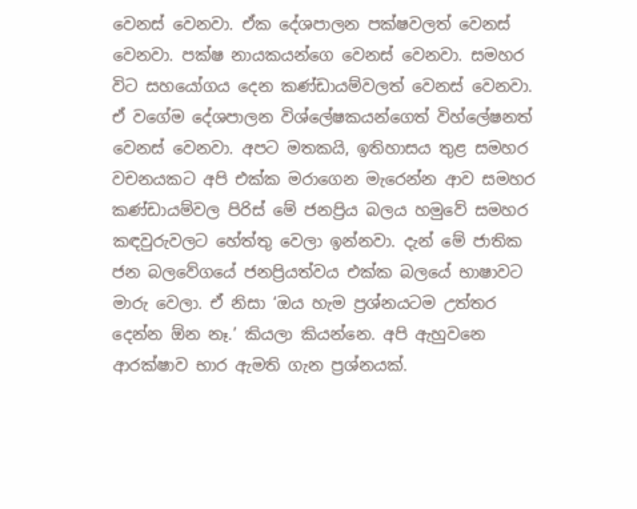වෙනස් වෙනවා. ඒක දේශපාලන පක්ෂවලත් වෙනස් වෙනවා. පක්ෂ නායකයන්ගෙ වෙනස් වෙනවා. සමහර විට සහයෝගය දෙන කණ්ඩායම්වලත් වෙනස් වෙනවා. ඒ වගේම දේශපාලන විශ්ලේෂකයන්ගෙත් විහ්ලේෂනත් වෙනස් වෙනවා. අපට මතකයි, ඉතිහාසය තුළ සමහර වචනයකට අපි එක්ක මරාගෙන මැරෙන්න ආව සමහර කණ්ඩායම්වල පිරිස් මේ ජනප්‍රිය බලය හමුවේ සමහර කඳවුරුවලට හේත්තු වෙලා ඉන්නවා. දැන් මේ ජාතික ජන බලවේගයේ ජනප්‍රියත්වය එක්ක බලයේ භාෂාවට මාරු වෙලා. ඒ නිසා ‘ඔය හැම ප්‍රශ්නයටම උත්තර දෙන්න ඕන නෑ.’ කියලා කියන්නෙ. අපි ඇහුවනෙ ආරක්ෂාව භාර ඇමති ගැන ප්‍රශ්නයක්.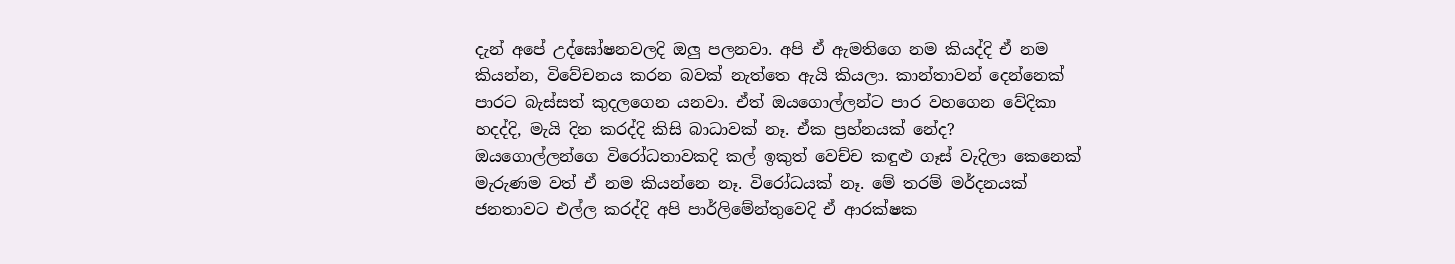දැන් අපේ උද්ඝෝෂනවලදි ඔලු පලනවා. අපි ඒ ඇමතිගෙ නම කියද්දි ඒ නම කියන්න, විවේචනය කරන බවක් නැත්තෙ ඇයි කියලා. කාන්තාවන් දෙන්නෙක් පාරට බැස්සත් කුදලගෙන යනවා. ඒත් ඔයගොල්ලන්ට පාර වහගෙන වේදිකා හදද්දි, මැයි දින කරද්දි කිසි බාධාවක් නෑ. ඒක ප්‍රහ්නයක් නේද? ඔයගොල්ලන්ගෙ විරෝධතාවකදි කල් ඉකුත් වෙච්ච කඳුළු ගෑස් වැදිලා කෙනෙක් මැරුණම වත් ඒ නම කියන්නෙ නෑ. විරෝධයක් නෑ. මේ තරම් මර්දනයක් ජනතාවට එල්ල කරද්දි අපි පාර්ලිමේන්තුවෙදි ඒ ආරක්ෂක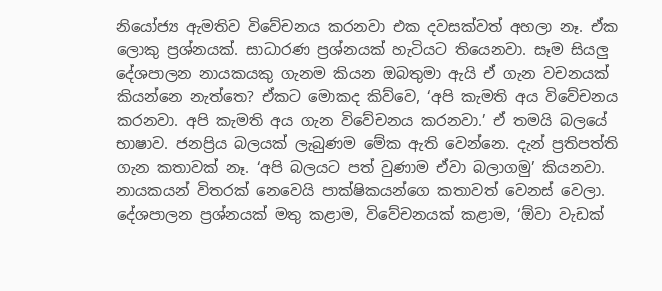නියෝජ්‍ය ඇමතිව විවේචනය කරනවා එක දවසක්වත් අහලා නෑ. ඒක ලොකු ප්‍රශ්නයක්. සාධාරණ ප්‍රශ්නයක් හැටියට තියෙනවා. සෑම සියලු දේශපාලන නායකයකු ගැනම කියන ඔබතුමා ඇයි ඒ ගැන වචනයක් කියන්නෙ නැත්තෙ? ඒකට මොකද කිව්වෙ, ‘අපි කැමති අය විවේචනය කරනවා. අපි කැමති අය ගැන විවේචනය කරනවා.’ ඒ තමයි බලයේ භාෂාව. ජනප්‍රිය බලයක් ලැබුණම මේක ඇති වෙන්නෙ. දැන් ප්‍රතිපත්ති ගැන කතාවක් නෑ. ‘අපි බලයට පත් වුණාම ඒවා බලාගමු’ කියනවා. නායකයන් විතරක් නෙවෙයි පාක්ෂිකයන්ගෙ කතාවත් වෙනස් වෙලා. දේශපාලන ප්‍රශ්නයක් මතු කළාම, විවේචනයක් කළාම, ‘ඕවා වැඩක්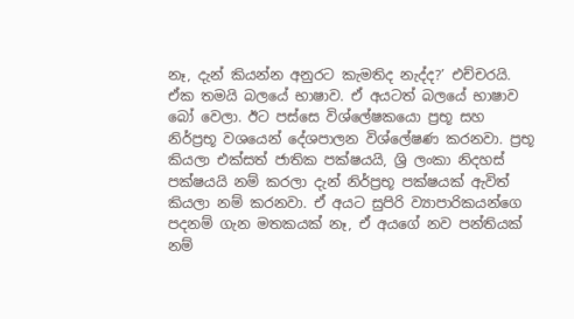නෑ, දැන් කියන්න අනුරට කැමතිද නැද්ද?’ එච්චරයි. ඒක තමයි බලයේ භාෂාව. ඒ අයටත් බලයේ භාෂාව බෝ වෙලා. ඊට පස්සෙ විශ්ලේෂකයො ප්‍රභූ සහ නිර්ප්‍රභූ වශයෙන් දේශපාලන විශ්ලේෂණ කරනවා. ප්‍රභූ කියලා එක්සත් ජාතික පක්ෂයයි, ශ්‍රි ලංකා නිදහස් පක්ෂයයි නම් කරලා දැන් නිර්ප්‍රභූ පක්ෂයක් ඇවිත් කියලා නම් කරනවා. ඒ අයට සුපිරි ව්‍යාපාරිකයන්ගෙ පදනම් ගැන මතකයක් නෑ, ඒ අයගේ නව පන්තියක් නම්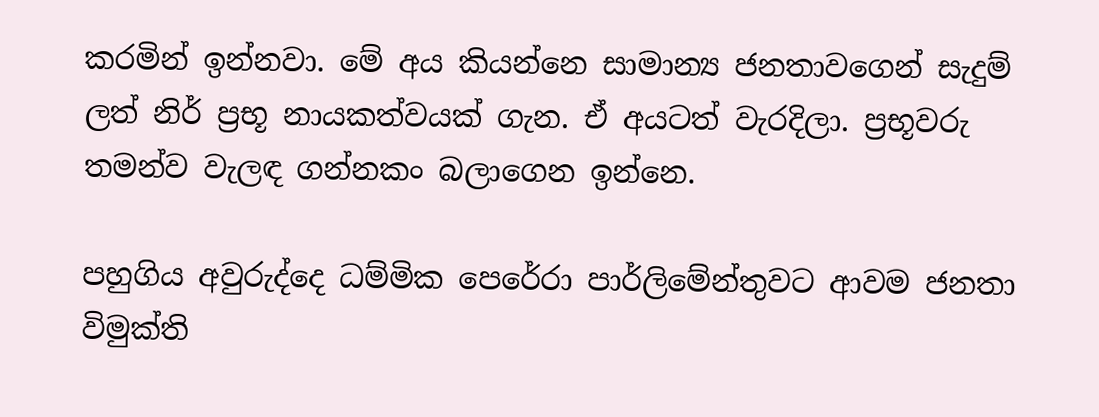කරමින් ඉන්නවා. මේ අය කියන්නෙ සාමාන්‍ය ජනතාවගෙන් සැදුම් ලත් නිර් ප්‍රභූ නායකත්වයක් ගැන. ඒ අයටත් වැරදිලා. ප්‍රභූවරු තමන්ව වැලඳ ගන්නකං බලාගෙන ඉන්නෙ.

පහුගිය අවුරුද්දෙ ධම්මික පෙරේරා පාර්ලිමේන්තුවට ආවම ජනතා විමුක්ති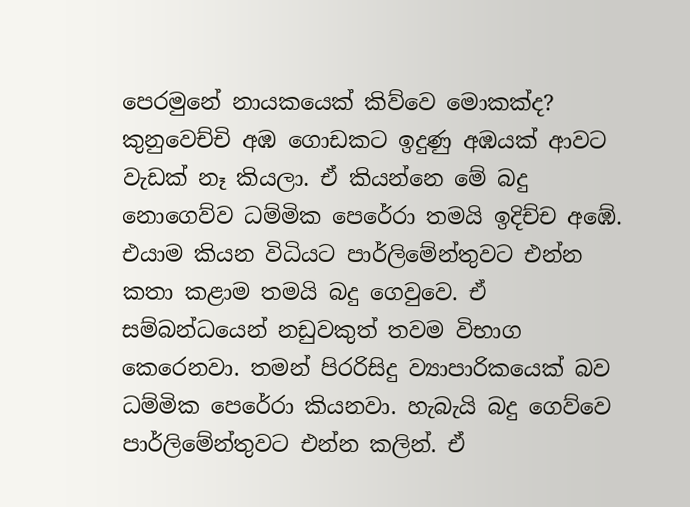පෙරමුනේ නායකයෙක් කිව්වෙ මොකක්ද? කුනුවෙච්චි අඹ ගොඩකට ඉදුණු අඹයක් ආවට වැඩක් නෑ කියලා. ඒ කියන්නෙ මේ බදු නොගෙව්ව ධම්මික පෙරේරා තමයි ඉදිච්ච අඹේ. එයාම කියන විධියට පාර්ලිමේන්තුවට එන්න කතා කළාම තමයි බදු ගෙවුවෙ. ඒ සම්බන්ධයෙන් නඩුවකුත් තවම විභාග කෙරෙනවා. තමන් පිරරිසිදු ව්‍යාපාරිකයෙක් බව ධම්මික පෙරේරා කියනවා. හැබැයි බදු ගෙව්වෙ පාර්ලිමේන්තුවට එන්න කලින්. ඒ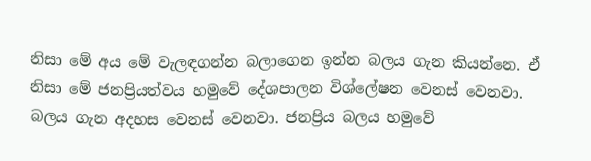නිසා මේ අය මේ වැලඳගන්න බලාගෙන ඉන්න බලය ගැන කියන්නෙ. ඒ නිසා මේ ජනප්‍රියත්වය හමුවේ දේශපාලන විශ්ලේෂන වෙනස් වෙනවා. බලය ගැන අදහස වෙනස් වෙනවා. ජනප්‍රිය බලය හමුවේ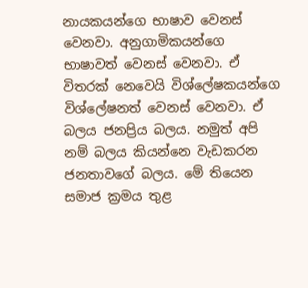නායකයන්ගෙ භාෂාව වෙනස් වෙනවා. අනුගාමිකයන්ගෙ භාෂාවත් වෙනස් වෙනවා. ඒ විතරක් නෙවෙයි විශ්ලේෂකයන්ගෙ විශ්ලේෂනත් වෙනස් වෙනවා. ඒ බලය ජනප්‍රිය බලය. නමුත් අපි නම් බලය කියන්නෙ වැඩකරන ජනතාවගේ බලය. මේ තියෙන සමාජ ක්‍රමය තුළ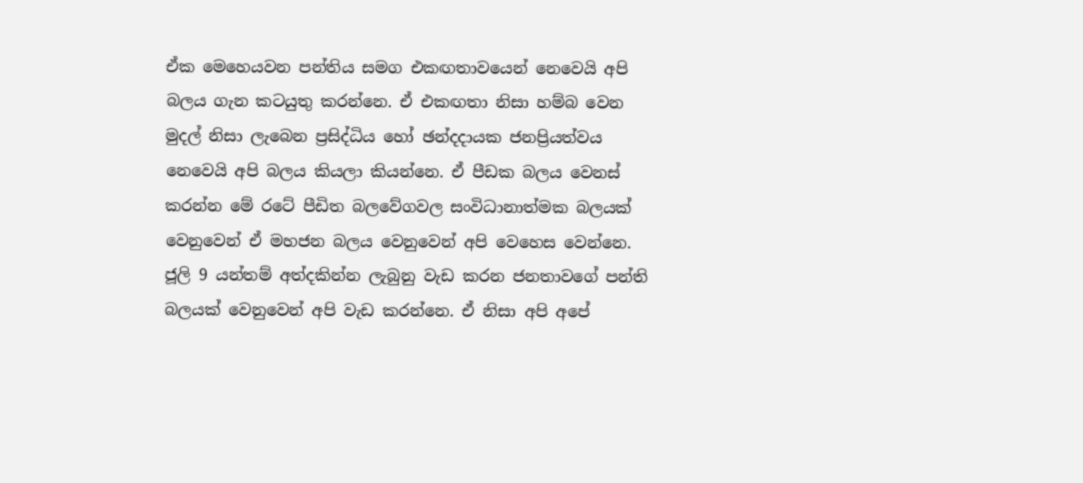ඒක මෙහෙයවන පන්තිය සමග එකඟතාවයෙන් නෙවෙයි අපි බලය ගැන කටයුතු කරන්නෙ. ඒ එකඟතා නිසා හම්බ වෙන මුදල් නිසා ලැබෙන ප්‍රසිද්ධිය හෝ ඡන්දදායක ජනප්‍රියත්වය නෙවෙයි අපි බලය කියලා කියන්නෙ. ඒ පීඩක බලය වෙනස් කරන්න මේ රටේ පීඩිත බලවේගවල සංවිධානාත්මක බලයක් වෙනුවෙන් ඒ මහජන බලය වෙනුවෙන් අපි වෙහෙස වෙන්නෙ. ජූලි 9 යන්තම් අත්දකින්න ලැබුනු වැඩ කරන ජනතාවගේ පන්ති බලයක් වෙනුවෙන් අපි වැඩ කරන්නෙ. ඒ නිසා අපි අපේ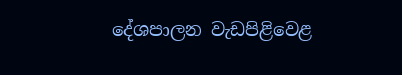දේශපාලන වැඩපිළිවෙළ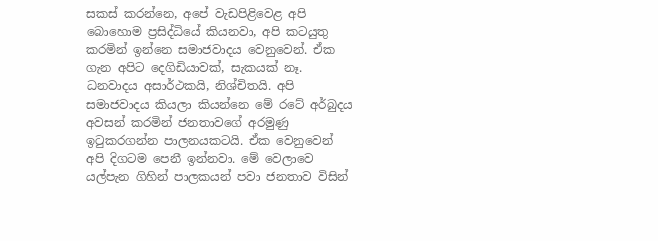සකස් කරන්නෙ, අපේ වැඩපිළිවෙළ අපි බොහොම ප්‍රසිද්ධියේ කියනවා, අපි කටයුතු කරමින් ඉන්නෙ සමාජවාදය වෙනුවෙන්. ඒක ගැන අපිට දෙගිඩියාවක්, සැකයක් නෑ. ධනවාදය අසාර්ථකයි, නිශ්චිතයි. අපි සමාජවාදය කියලා කියන්නෙ මේ රටේ අර්බුදය අවසන් කරමින් ජනතාවගේ අරමුණු ඉටුකරගන්න පාලනයකටයි. ඒක වෙනුවෙන් අපි දිගටම පෙනී ඉන්නවා. මේ වෙලාවෙ යල්පැන ගිහින් පාලකයන් පවා ජනතාව විසින්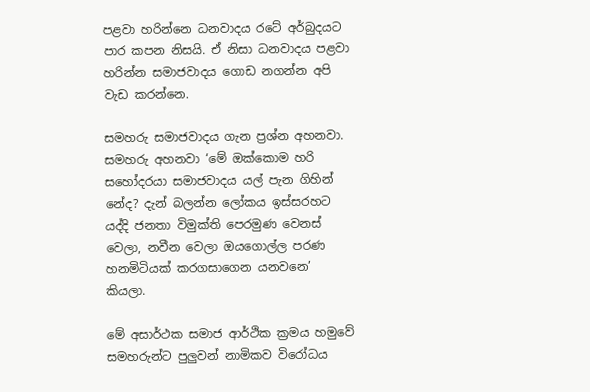පළවා හරින්නෙ ධනවාදය රටේ අර්බුදයට පාර කපන නිසයි. ඒ නිසා ධනවාදය පළවා හරින්න සමාජවාදය ගොඩ නගන්න අපි වැඩ කරන්නෙ.

සමහරු සමාජවාදය ගැන ප්‍රශ්න අහනවා. සමහරු අහනවා ‘මේ ඔක්කොම හරි සහෝදරයා සමාජවාදය යල් පැන ගිහින් නේද? දැන් බලන්න ලෝකය ඉස්සරහට යද්දි ජනතා විමුක්ති පෙරමුණ වෙනස් වෙලා, නවීන වෙලා ඔයගොල්ල පරණ හනමිටියක් කරගසාගෙන යනවනෙ’ කියලා.

මේ අසාර්ථක සමාජ ආර්ථික ක්‍රමය හමුවේ සමහරුන්ට පුලුවන් නාමිකව විරෝධය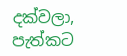දක්වලා, පැත්කට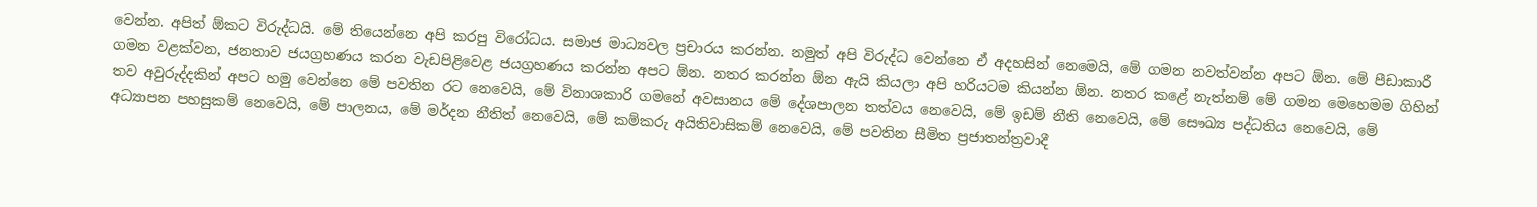වෙන්න. අපිත් ඕකට විරුද්ධයි. මේ තියෙන්නෙ අපි කරපු විරෝධය. සමාජ මාධ්‍යවල ප්‍රචාරය කරන්න. නමුත් අපි විරුද්ධ වෙන්නෙ ඒ අදහසින් නෙමෙයි, මේ ගමන නවත්වන්න අපට ඕන. මේ පීඩාකාරී ගමන වළක්වන, ජනතාව ජයග්‍රහණය කරන වැඩපිළිවෙළ ජයග්‍රහණය කරන්න අපට ඕන. නතර කරන්න ඕන ඇයි කියලා අපි හරියටම කියන්න ඕන. නතර කළේ නැත්නම් මේ ගමන මෙහෙමම ගිහින් තව අවුරුද්දකින් අපට හමු වෙන්නෙ මේ පවතින රට නෙවෙයි, මේ විනාශකාරි ගමනේ අවසානය මේ දේශපාලන තත්වය නෙවෙයි, මේ ඉඩම් නීති නෙවෙයි, මේ සෞඛ්‍ය පද්ධතිය නෙවෙයි, මේ අධ්‍යාපන පහසුකම් නෙවෙයි, මේ පාලනය, මේ මර්දන නීතිත් නෙවෙයි, මේ කම්කරු අයිතිවාසිකම් නෙවෙයි, මේ පවතින සීමිත ප්‍රජාතන්ත්‍රවාදී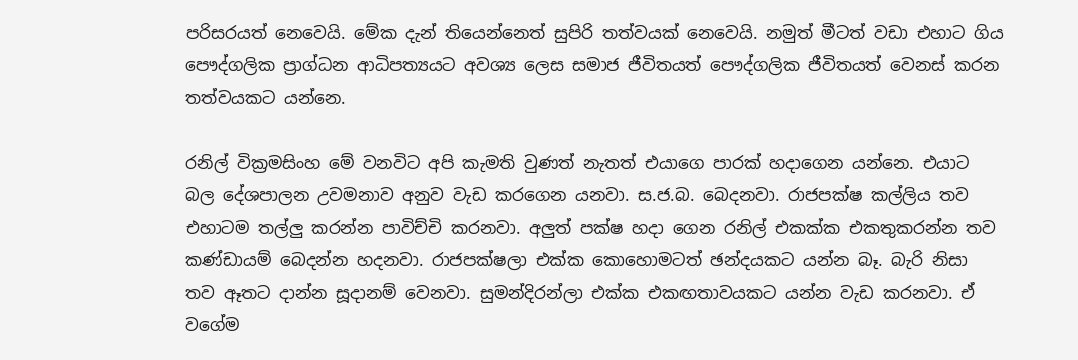පරිසරයත් නෙවෙයි. මේක දැන් තියෙන්නෙත් සුපිරි තත්වයක් නෙවෙයි. නමුත් මීටත් වඩා එහාට ගිය පෞද්ගලික ප්‍රාග්ධන ආධිපත්‍යයට අවශ්‍ය ලෙස සමාජ ජීවිතයත් පෞද්ගලික ජීවිතයත් වෙනස් කරන තත්වයකට යන්නෙ.

රනිල් වික්‍රමසිංහ මේ වනවිට අපි කැමති වුණත් නැතත් එයාගෙ පාරක් හදාගෙන යන්නෙ. එයාට බල දේශපාලන උවමනාව අනුව වැඩ කරගෙන යනවා. ස.ජ.බ. බෙදනවා. රාජපක්ෂ කල්ලිය තව එහාටම තල්ලු කරන්න පාවිච්චි කරනවා. අලුත් පක්ෂ හදා ගෙන රනිල් එකක්ක එකතුකරන්න තව කණ්ඩායම් බෙදන්න හදනවා. රාජපක්ෂලා එක්ක කොහොමටත් ඡන්දයකට යන්න බෑ. බැරි නිසා තව ඈතට දාන්න සූදානම් වෙනවා. සුමන්දිරන්ලා එක්ක එකඟතාවයකට යන්න වැඩ කරනවා. ඒ වගේම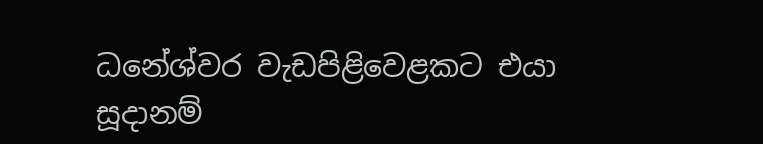ධනේශ්වර වැඩපිළිවෙළකට එයා සූදානම්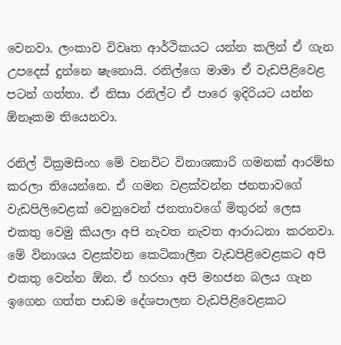වෙනවා. ලංකාව විවෘත ආර්ථිකයට යන්න කලින් ඒ ගැන උපදෙස් දුන්නෙ ෂැනොයි. රනිල්ගෙ මාමා ඒ වැඩපිළිවෙළ පටන් ගත්තා. ඒ නිසා රනිල්ට ඒ පාරෙ ඉදිරියට යන්න ඕනෑකම තියෙනවා.

රනිල් වික්‍රමසිංහ මේ වනවිට විනාශකාරි ගමනක් ආරම්භ කරලා තියෙන්නෙ. ඒ ගමන වළක්වන්න ජනතාවගේ වැඩපිලිවෙළක් වෙනුවෙන් ජනතාවගේ මිතුරන් ලෙස එකතු වෙමු කියලා අපි නැවත නැවත ආරාධනා කරනවා. මේ විනාශය වළක්වන කෙටිකාලීන වැඩපිළිවෙළකට අපි එකතු වෙන්න ඕන. ඒ හරහා අපි මහජන බලය ගැන ඉගෙන ගත්ත පාඩම දේශපාලන වැඩපිළිවෙළකට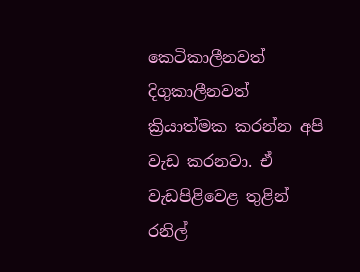කෙටිකාලීනවත් දිගුකාලීනවත් ක්‍රියාත්මක කරන්න අපි වැඩ කරනවා. ඒ වැඩපිළිවෙළ තුළින් රනිල්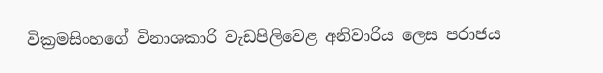වික්‍රමසිංහගේ විනාශකාරි වැඩපිලිවෙළ අනිවාරිය ලෙස පරාජය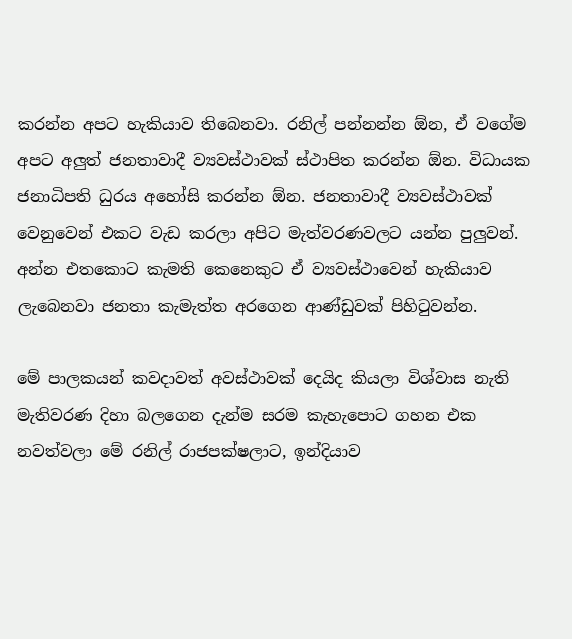කරන්න අපට හැකියාව තිබෙනවා. රනිල් පන්නන්න ඕන, ඒ වගේම අපට අලුත් ජනතාවාදී ව්‍යවස්ථාවක් ස්ථාපිත කරන්න ඕන. විධායක ජනාධිපති ධුරය අහෝසි කරන්න ඕන. ජනතාවාදී ව්‍යවස්ථාවක් වෙනුවෙන් එකට වැඩ කරලා අපිට මැත්වරණවලට යන්න පුලුවන්. අන්න එතකොට කැමති කෙනෙකුට ඒ ව්‍යවස්ථාවෙන් හැකියාව ලැබෙනවා ජනතා කැමැත්ත අරගෙන ආණ්ඩුවක් පිහිටුවන්න.

මේ පාලකයන් කවදාවත් අවස්ථාවක් දෙයිද කියලා විශ්වාස නැති මැතිවරණ දිහා බලගෙන දැන්ම සරම කැහැපොට ගහන එක නවත්වලා මේ රනිල් රාජපක්ෂලාට, ඉන්දියාව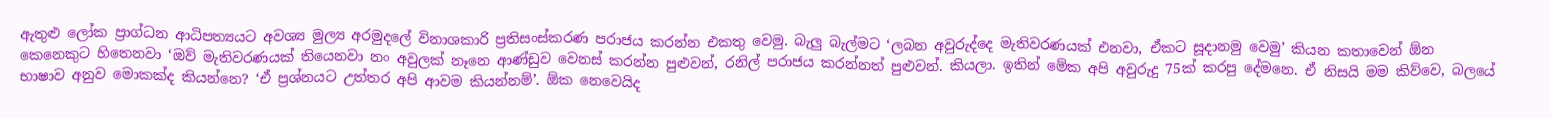ඇතුළු ලෝක ප්‍රාග්ධන ආධිපත්‍යයට අවශ්‍ය මුල්‍ය අරමුදලේ විනාශකාරි ප්‍රතිසංස්කරණ පරාජය කරන්න එකතු වෙමු. බැලු බැල්මට ‘ලබන අවුරුද්දෙ මැතිවරණයක් එනවා, ඒකට සූදානමු වෙමු’ කියන කතාවෙන් ඕන කෙනෙකුට හිතෙනවා ‘ඔව් මැතිවරණයක් තියෙනවා නං අවුලක් නෑනෙ ආණ්ඩුව වෙනස් කරන්න පුළුවන්, රනිල් පරාජය කරන්නත් පුළුවන්. කියලා. ඉතින් මේක අපි අවුරුදු 75ක් කරපු දේමනෙ. ඒ නිසයි මම කිව්වෙ, බලයේ භාෂාව අනුව මොකක්ද කියන්නෙ? ‘ඒ ප්‍රශ්නයට උත්තර අපි ආවම කියන්නම්’. ඕක නෙවෙයිද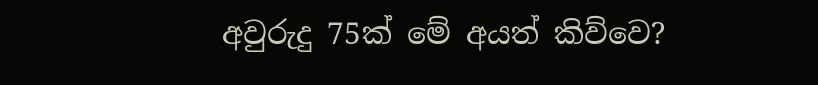අවුරුදු 75ක් මේ අයත් කිව්වෙ?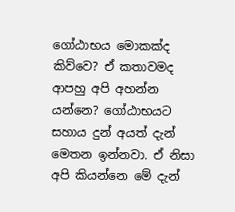ගෝඨාභය මොකක්ද කිව්වෙ? ඒ කතාවමද ආපහු අපි අහන්න යන්නෙ? ගෝඨාභයට සහාය දුන් අයත් දැන් මෙතන ඉන්නවා. ඒ නිසා අපි කියන්නෙ මේ දැන්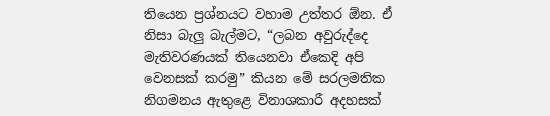තියෙන ප්‍රශ්නයට වහාම උත්තර ඕන. ඒ නිසා බැලු බැල්මට, “ලබන අවුරුද්දෙ මැතිවරණයක් තියෙනවා ඒකෙදි අපි වෙනසක් කරමු” කියන මේ සරලමතික නිගමනය ඇතුළෙ විනාශකාරී අදහසක්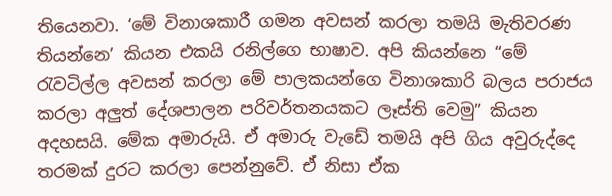තියෙනවා. ‘මේ විනාශකාරී ගමන අවසන් කරලා තමයි මැතිවරණ තියන්නෙ’ කියන එකයි රනිල්ගෙ භාෂාව. අපි කියන්නෙ “මේ රැවටිල්ල අවසන් කරලා මේ පාලකයන්ගෙ විනාශකාරි බලය පරාජය කරලා අලුත් දේශපාලන පරිවර්තනයකට ලෑස්ති වෙමු” කියන අදහසයි. මේක අමාරුයි. ඒ අමාරු වැඩේ තමයි අපි ගිය අවුරුද්දෙ තරමක් දුරට කරලා පෙන්නුවේ. ඒ නිසා ඒක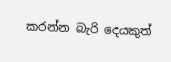කරන්න බැරි දෙයකුත්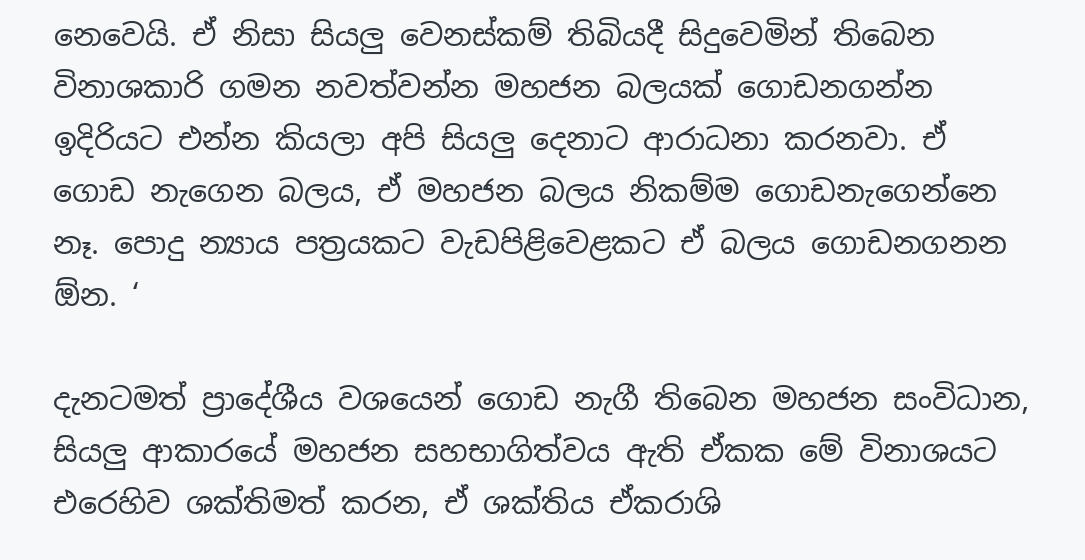නෙවෙයි. ඒ නිසා සියලු වෙනස්කම් තිබියදී සිදුවෙමින් තිබෙන විනාශකාරි ගමන නවත්වන්න මහජන බලයක් ගොඩනගන්න ඉදිරියට එන්න කියලා අපි සියලු දෙනාට ආරාධනා කරනවා. ඒ ගොඩ නැගෙන බලය, ඒ මහජන බලය නිකම්ම ගොඩනැගෙන්නෙ නෑ. පොදු න්‍යාය පත්‍රයකට වැඩපිළිවෙළකට ඒ බලය ගොඩනගනන ඕන. ‘

දැනටමත් ප්‍රාදේශීය වශයෙන් ගොඩ නැගී තිබෙන මහජන සංවිධාන, සියලු ආකාරයේ මහජන සහභාගිත්වය ඇති ඒකක මේ විනාශයට එරෙහිව ශක්තිමත් කරන, ඒ ශක්තිය ඒකරාශි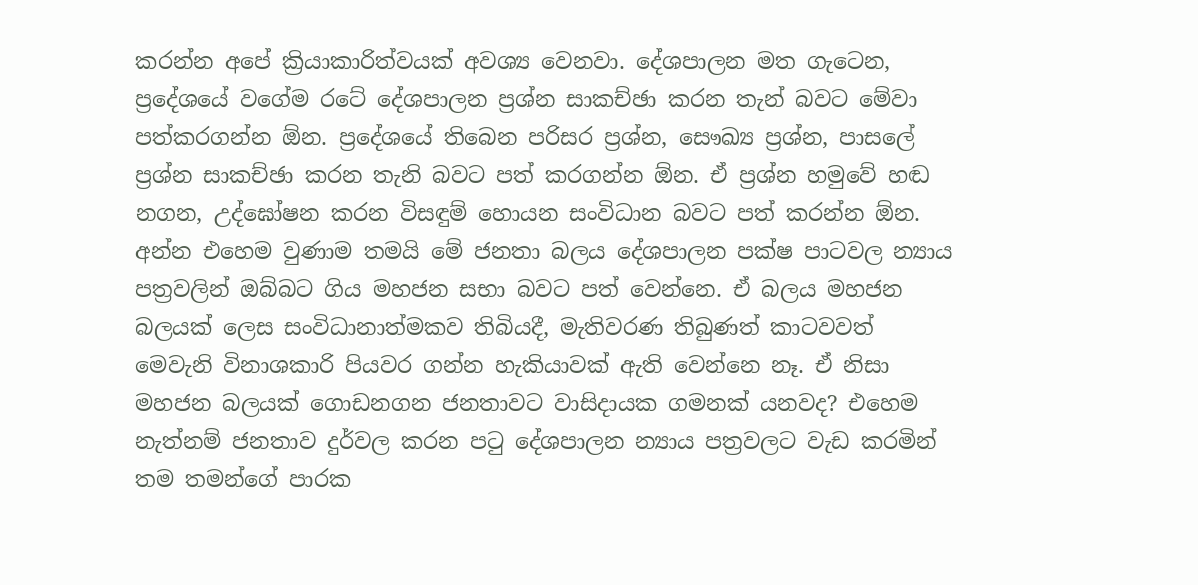කරන්න අපේ ක්‍රියාකාරිත්වයක් අවශ්‍ය වෙනවා. දේශපාලන මත ගැටෙන, ප්‍රදේශයේ වගේම රටේ දේශපාලන ප්‍රශ්න සාකච්ඡා කරන තැන් බවට මේවා පත්කරගන්න ඕන. ප්‍රදේශයේ තිබෙන පරිසර ප්‍රශ්න, සෞඛ්‍ය ප්‍රශ්න, පාසලේ ප්‍රශ්න සාකච්ඡා කරන තැනි බවට පත් කරගන්න ඕන. ඒ ප්‍රශ්න හමුවේ හඬ නගන, උද්ඝෝෂන කරන විසඳුම් හොයන සංවිධාන බවට පත් කරන්න ඕන. අන්න එහෙම වුණාම තමයි මේ ජනතා බලය දේශපාලන පක්ෂ පාටවල න්‍යාය පත්‍රවලින් ඔබ්බට ගිය මහජන සභා බවට පත් වෙන්නෙ. ඒ බලය මහජන බලයක් ලෙස සංවිධානාත්මකව තිබියදී, මැතිවරණ තිබුණත් කාටවවත් මෙවැනි විනාශකාරි පියවර ගන්න හැකියාවක් ඇති වෙන්නෙ නෑ. ඒ නිසා මහජන බලයක් ගොඩනගන ජනතාවට වාසිදායක ගමනක් යනවද? එහෙම නැත්නම් ජනතාව දුර්වල කරන පටු දේශපාලන න්‍යාය පත්‍රවලට වැඩ කරමින් තම තමන්ගේ පාරක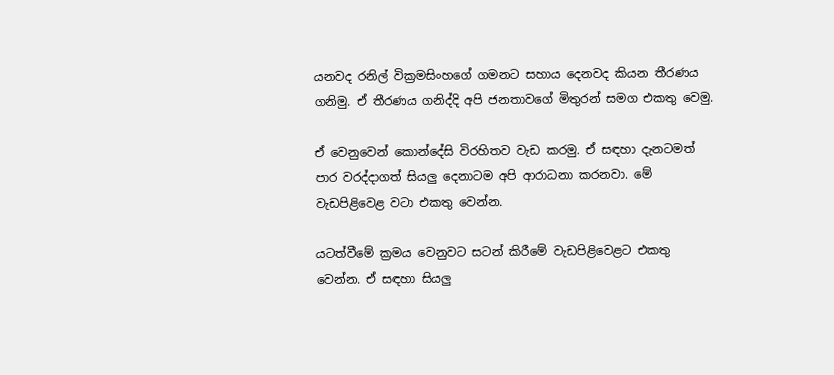යනවද රනිල් වික්‍රමසිංහගේ ගමනට සහාය දෙනවද කියන තීරණය ගනිමු. ඒ තීරණය ගනිද්දි අපි ජනතාවගේ මිතුරන් සමග එකතු වෙමු.

ඒ වෙනුවෙන් කොන්දේසි විරහිතව වැඩ කරමු. ඒ සඳහා දැනටමත් පාර වරද්දාගත් සියලු දෙනාටම අපි ආරාධනා කරනවා. මේ වැඩපිළිවෙළ වටා එකතු වෙන්න.

යටත්වීමේ ක්‍රමය වෙනුවට සටන් කිරීමේ වැඩපිළිවෙළට එකතු වෙන්න. ඒ සඳහා සියලු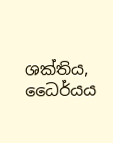ශක්තිය, ධෛර්යය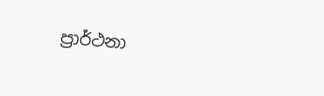ප්‍රාර්ථනා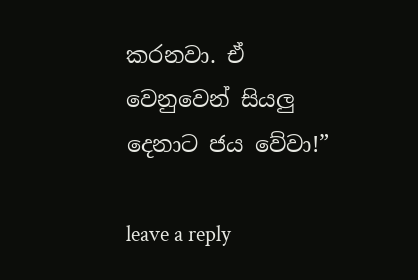කරනවා. ඒ වෙනුවෙන් සියලු දෙනාට ජය වේවා!”

leave a reply